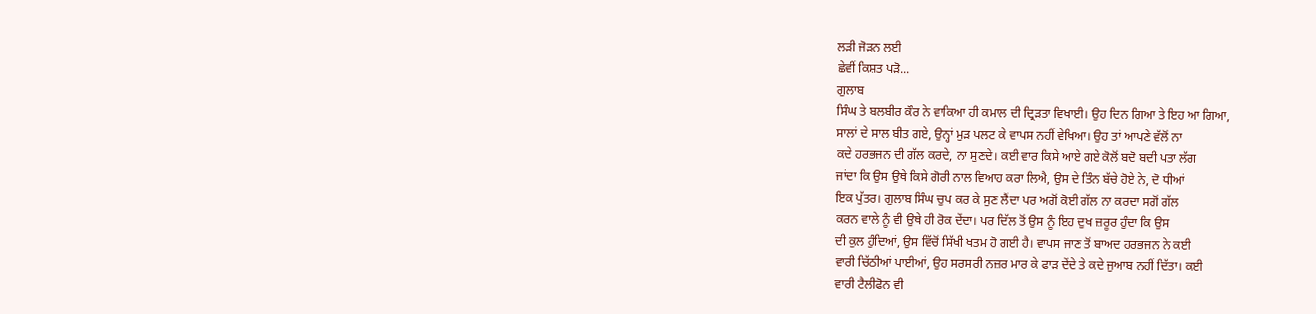ਲੜੀ ਜੋੜਨ ਲਈ
ਛੇਵੀਂ ਕਿਸ਼ਤ ਪੜੋ...
ਗੁਲਾਬ
ਸਿੰਘ ਤੇ ਬਲਬੀਰ ਕੌਰ ਨੇ ਵਾਕਿਆ ਹੀ ਕਮਾਲ ਦੀ ਦ੍ਰਿੜਤਾ ਵਿਖਾਈ। ਉਹ ਦਿਨ ਗਿਆ ਤੇ ਇਹ ਆ ਗਿਆ,
ਸਾਲਾਂ ਦੇ ਸਾਲ ਬੀਤ ਗਏ, ਉਨ੍ਹਾਂ ਮੁੜ ਪਲਟ ਕੇ ਵਾਪਸ ਨਹੀਂ ਵੇਖਿਆ। ਉਹ ਤਾਂ ਆਪਣੇ ਵੱਲੋਂ ਨਾ
ਕਦੇ ਹਰਭਜਨ ਦੀ ਗੱਲ ਕਰਦੇ, ਨਾ ਸੁਣਦੇ। ਕਈ ਵਾਰ ਕਿਸੇ ਆਏ ਗਏ ਕੋਲੋਂ ਬਦੋ ਬਦੀ ਪਤਾ ਲੱਗ
ਜਾਂਦਾ ਕਿ ਉਸ ਉਥੇ ਕਿਸੇ ਗੋਰੀ ਨਾਲ ਵਿਆਹ ਕਰਾ ਲਿਐ, ਉਸ ਦੇ ਤਿੰਨ ਬੱਚੇ ਹੋਏ ਨੇ, ਦੋ ਧੀਆਂ
ਇਕ ਪੁੱਤਰ। ਗੁਲਾਬ ਸਿੰਘ ਚੁਪ ਕਰ ਕੇ ਸੁਣ ਲੈਂਦਾ ਪਰ ਅਗੋਂ ਕੋਈ ਗੱਲ ਨਾ ਕਰਦਾ ਸਗੋਂ ਗੱਲ
ਕਰਨ ਵਾਲੇ ਨੂੰ ਵੀ ਉਥੇ ਹੀ ਰੋਕ ਦੇਂਦਾ। ਪਰ ਦਿੱਲ ਤੋਂ ਉਸ ਨੂੰ ਇਹ ਦੁਖ ਜ਼ਰੂਰ ਹੁੰਦਾ ਕਿ ਉਸ
ਦੀ ਕੁਲ ਹੁੰਦਿਆਂ, ਉਸ ਵਿੱਚੋਂ ਸਿੱਖੀ ਖਤਮ ਹੋ ਗਈ ਹੈ। ਵਾਪਸ ਜਾਣ ਤੋਂ ਬਾਅਦ ਹਰਭਜਨ ਨੇ ਕਈ
ਵਾਰੀ ਚਿੱਠੀਆਂ ਪਾਈਆਂ, ਉਹ ਸਰਸਰੀ ਨਜ਼ਰ ਮਾਰ ਕੇ ਫਾੜ ਦੇਂਦੇ ਤੇ ਕਦੇ ਜੁਆਬ ਨਹੀਂ ਦਿੱਤਾ। ਕਈ
ਵਾਰੀ ਟੈਲੀਫੋਨ ਵੀ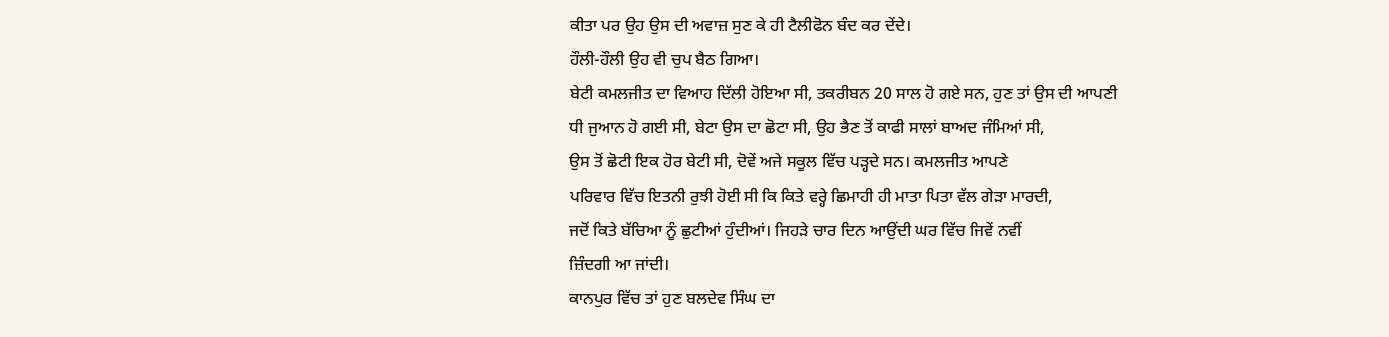ਕੀਤਾ ਪਰ ਉਹ ਉਸ ਦੀ ਅਵਾਜ਼ ਸੁਣ ਕੇ ਹੀ ਟੈਲੀਫੋਨ ਬੰਦ ਕਰ ਦੇਂਦੇ।
ਹੌਲੀ-ਹੌਲੀ ਉਹ ਵੀ ਚੁਪ ਬੈਠ ਗਿਆ।
ਬੇਟੀ ਕਮਲਜੀਤ ਦਾ ਵਿਆਹ ਦਿੱਲੀ ਹੋਇਆ ਸੀ, ਤਕਰੀਬਨ 20 ਸਾਲ ਹੋ ਗਏ ਸਨ, ਹੁਣ ਤਾਂ ਉਸ ਦੀ ਆਪਣੀ
ਧੀ ਜੁਆਨ ਹੋ ਗਈ ਸੀ, ਬੇਟਾ ਉਸ ਦਾ ਛੋਟਾ ਸੀ, ਉਹ ਭੈਣ ਤੋਂ ਕਾਫੀ ਸਾਲਾਂ ਬਾਅਦ ਜੰਮਿਆਂ ਸੀ,
ਉਸ ਤੋਂ ਛੋਟੀ ਇਕ ਹੋਰ ਬੇਟੀ ਸੀ, ਦੋਵੇਂ ਅਜੇ ਸਕੂਲ ਵਿੱਚ ਪੜ੍ਹਦੇ ਸਨ। ਕਮਲਜੀਤ ਆਪਣੇ
ਪਰਿਵਾਰ ਵਿੱਚ ਇਤਨੀ ਰੁਝੀ ਹੋਈ ਸੀ ਕਿ ਕਿਤੇ ਵਰ੍ਹੇ ਛਿਮਾਹੀ ਹੀ ਮਾਤਾ ਪਿਤਾ ਵੱਲ ਗੇੜਾ ਮਾਰਦੀ,
ਜਦੋਂ ਕਿਤੇ ਬੱਚਿਆ ਨੂੰ ਛੁਟੀਆਂ ਹੁੰਦੀਆਂ। ਜਿਹੜੇ ਚਾਰ ਦਿਨ ਆਉਂਦੀ ਘਰ ਵਿੱਚ ਜਿਵੇਂ ਨਵੀਂ
ਜ਼ਿੰਦਗੀ ਆ ਜਾਂਦੀ।
ਕਾਨਪੁਰ ਵਿੱਚ ਤਾਂ ਹੁਣ ਬਲਦੇਵ ਸਿੰਘ ਦਾ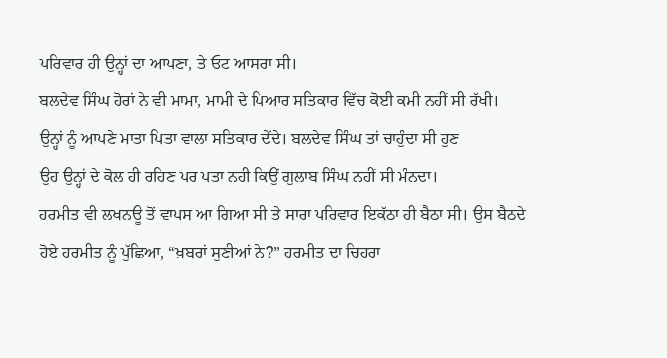ਪਰਿਵਾਰ ਹੀ ਉਨ੍ਹਾਂ ਦਾ ਆਪਣਾ, ਤੇ ਓਟ ਆਸਰਾ ਸੀ।
ਬਲਦੇਵ ਸਿੰਘ ਹੋਰਾਂ ਨੇ ਵੀ ਮਾਮਾ, ਮਾਮੀ ਦੇ ਪਿਆਰ ਸਤਿਕਾਰ ਵਿੱਚ ਕੋਈ ਕਮੀ ਨਹੀਂ ਸੀ ਰੱਖੀ।
ਉਨ੍ਹਾਂ ਨੂੰ ਆਪਣੇ ਮਾਤਾ ਪਿਤਾ ਵਾਲਾ ਸਤਿਕਾਰ ਦੇਂਦੇ। ਬਲਦੇਵ ਸਿੰਘ ਤਾਂ ਚਾਹੁੰਦਾ ਸੀ ਹੁਣ
ਉਹ ਉਨ੍ਹਾਂ ਦੇ ਕੋਲ ਹੀ ਰਹਿਣ ਪਰ ਪਤਾ ਨਹੀ ਕਿਉਂ ਗੁਲਾਬ ਸਿੰਘ ਨਹੀਂ ਸੀ ਮੰਨਦਾ।
ਹਰਮੀਤ ਵੀ ਲਖਨਊ ਤੋਂ ਵਾਪਸ ਆ ਗਿਆ ਸੀ ਤੇ ਸਾਰਾ ਪਰਿਵਾਰ ਇਕੱਠਾ ਹੀ ਬੈਠਾ ਸੀ। ਉਸ ਬੈਠਦੇ
ਹੋਏ ਹਰਮੀਤ ਨੂੰ ਪੁੱਛਿਆ, “ਖ਼ਬਰਾਂ ਸੁਣੀਆਂ ਨੇ?” ਹਰਮੀਤ ਦਾ ਚਿਹਰਾ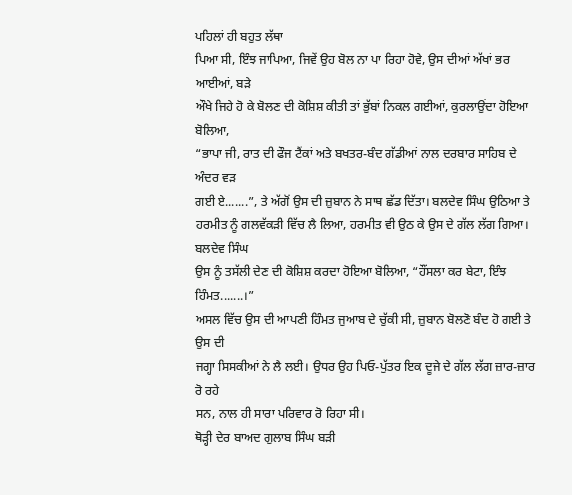ਪਹਿਲਾਂ ਹੀ ਬਹੁਤ ਲੱਥਾ
ਪਿਆ ਸੀ, ਇੰਝ ਜਾਪਿਆ, ਜਿਵੇਂ ਉਹ ਬੋਲ ਨਾ ਪਾ ਰਿਹਾ ਹੋਵੇ, ਉਸ ਦੀਆਂ ਅੱਖਾਂ ਭਰ ਆਈਆਂ, ਬੜੇ
ਔਖੇ ਜਿਹੇ ਹੋ ਕੇ ਬੋਲਣ ਦੀ ਕੋਸ਼ਿਸ਼ ਕੀਤੀ ਤਾਂ ਭੁੱਬਾਂ ਨਿਕਲ ਗਈਆਂ, ਕੁਰਲਾਉਂਦਾ ਹੋਇਆ ਬੋਲਿਆ,
“ਭਾਪਾ ਜੀ, ਰਾਤ ਦੀ ਫੌਜ ਟੈਂਕਾਂ ਅਤੇ ਬਖਤਰ-ਬੰਦ ਗੱਡੀਆਂ ਨਾਲ ਦਰਬਾਰ ਸਾਹਿਬ ਦੇ ਅੰਦਰ ਵੜ
ਗਈ ਏ.......”, ਤੇ ਅੱਗੋਂ ਉਸ ਦੀ ਜ਼ੁਬਾਨ ਨੇ ਸਾਥ ਛੱਡ ਦਿੱਤਾ। ਬਲਦੇਵ ਸਿੰਘ ਉਠਿਆ ਤੇ
ਹਰਮੀਤ ਨੂੰ ਗਲਵੱਕੜੀ ਵਿੱਚ ਲੈ ਲਿਆ, ਹਰਮੀਤ ਵੀ ਉਠ ਕੇ ਉਸ ਦੇ ਗੱਲ ਲੱਗ ਗਿਆ। ਬਲਦੇਵ ਸਿੰਘ
ਉਸ ਨੂੰ ਤਸੱਲੀ ਦੇਣ ਦੀ ਕੋਸ਼ਿਸ਼ ਕਰਦਾ ਹੋਇਆ ਬੋਲਿਆ, “ਹੌਂਸਲਾ ਕਰ ਬੇਟਾ, ਇੰਝ ਹਿੰਮਤ.......।”
ਅਸਲ ਵਿੱਚ ਉਸ ਦੀ ਆਪਣੀ ਹਿੰਮਤ ਜੁਆਬ ਦੇ ਚੁੱਕੀ ਸੀ, ਜ਼ੁਬਾਨ ਬੋਲਣੋ ਬੰਦ ਹੋ ਗਈ ਤੇ ਉਸ ਦੀ
ਜਗ੍ਹਾ ਸਿਸਕੀਆਂ ਨੇ ਲੈ ਲਈ। ਉਧਰ ਉਹ ਪਿਓ-ਪੁੱਤਰ ਇਕ ਦੂਜੇ ਦੇ ਗੱਲ ਲੱਗ ਜ਼ਾਰ-ਜ਼ਾਰ ਰੋ ਰਹੇ
ਸਨ, ਨਾਲ ਹੀ ਸਾਰਾ ਪਰਿਵਾਰ ਰੋ ਰਿਹਾ ਸੀ।
ਥੋੜ੍ਹੀ ਦੇਰ ਬਾਅਦ ਗੁਲਾਬ ਸਿੰਘ ਬੜੀ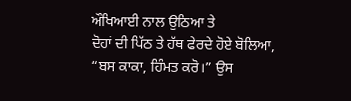ਔਖਿਆਈ ਨਾਲ ਉਠਿਆ ਤੇ
ਦੋਹਾਂ ਦੀ ਪਿੱਠ ਤੇ ਹੱਥ ਫੇਰਦੇ ਹੋਏ ਬੋਲਿਆ, “ਬਸ ਕਾਕਾ, ਹਿੰਮਤ ਕਰੋ।” ਉਸ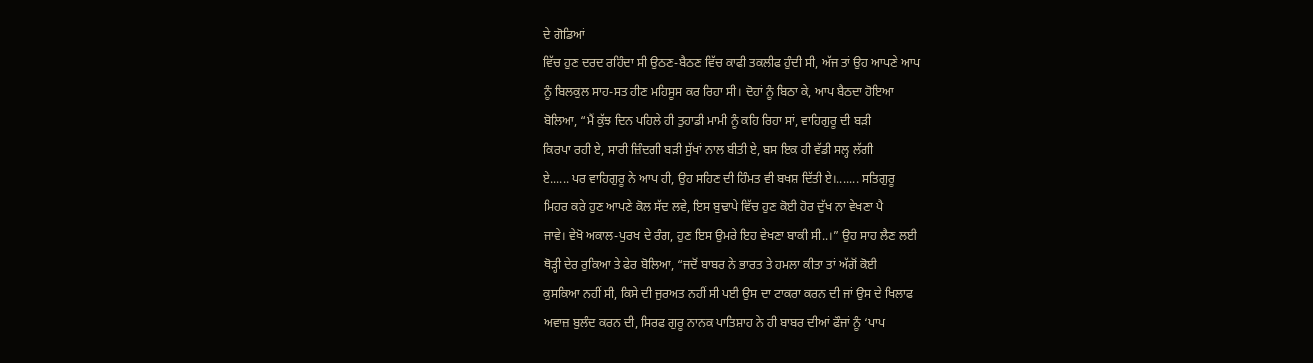ਦੇ ਗੋਡਿਆਂ
ਵਿੱਚ ਹੁਣ ਦਰਦ ਰਹਿੰਦਾ ਸੀ ਉਠਣ-ਬੈਠਣ ਵਿੱਚ ਕਾਫੀ ਤਕਲੀਫ ਹੁੰਦੀ ਸੀ, ਅੱਜ ਤਾਂ ਉਹ ਆਪਣੇ ਆਪ
ਨੂੰ ਬਿਲਕੁਲ ਸਾਹ-ਸਤ ਹੀਣ ਮਹਿਸੂਸ ਕਰ ਰਿਹਾ ਸੀ। ਦੋਹਾਂ ਨੂੰ ਬਿਠਾ ਕੇ, ਆਪ ਬੈਠਦਾ ਹੋਇਆ
ਬੋਲਿਆ, “ਮੈਂ ਕੁੱਝ ਦਿਨ ਪਹਿਲੇ ਹੀ ਤੁਹਾਡੀ ਮਾਮੀ ਨੂੰ ਕਹਿ ਰਿਹਾ ਸਾਂ, ਵਾਹਿਗੁਰੂ ਦੀ ਬੜੀ
ਕਿਰਪਾ ਰਹੀ ਏ, ਸਾਰੀ ਜ਼ਿੰਦਗੀ ਬੜੀ ਸੁੱਖਾਂ ਨਾਲ ਬੀਤੀ ਏ, ਬਸ ਇਕ ਹੀ ਵੱਡੀ ਸਲ੍ਹ ਲੱਗੀ
ਏ...... ਪਰ ਵਾਹਿਗੁਰੂ ਨੇ ਆਪ ਹੀ, ਉਹ ਸਹਿਣ ਦੀ ਹਿੰਮਤ ਵੀ ਬਖਸ਼ ਦਿੱਤੀ ਏ।....... ਸਤਿਗੁਰੂ
ਮਿਹਰ ਕਰੇ ਹੁਣ ਆਪਣੇ ਕੋਲ ਸੱਦ ਲਵੇ, ਇਸ ਬੁਢਾਪੇ ਵਿੱਚ ਹੁਣ ਕੋਈ ਹੋਰ ਦੁੱਖ ਨਾ ਵੇਖਣਾ ਪੈ
ਜਾਵੇ। ਵੇਖੋ ਅਕਾਲ-ਪੁਰਖ ਦੇ ਰੰਗ, ਹੁਣ ਇਸ ਉਮਰੇ ਇਹ ਵੇਖਣਾ ਬਾਕੀ ਸੀ..।” ਉਹ ਸਾਹ ਲੈਣ ਲਈ
ਥੋੜ੍ਹੀ ਦੇਰ ਰੁਕਿਆ ਤੇ ਫੇਰ ਬੋਲਿਆ, “ਜਦੋਂ ਬਾਬਰ ਨੇ ਭਾਰਤ ਤੇ ਹਮਲਾ ਕੀਤਾ ਤਾਂ ਅੱਗੋਂ ਕੋਈ
ਕੁਸਕਿਆ ਨਹੀਂ ਸੀ, ਕਿਸੇ ਦੀ ਜੁਰਅਤ ਨਹੀਂ ਸੀ ਪਈ ਉਸ ਦਾ ਟਾਕਰਾ ਕਰਨ ਦੀ ਜਾਂ ਉਸ ਦੇ ਖਿਲਾਫ
ਅਵਾਜ਼ ਬੁਲੰਦ ਕਰਨ ਦੀ, ਸਿਰਫ ਗੁਰੂ ਨਾਨਕ ਪਾਤਿਸ਼ਾਹ ਨੇ ਹੀ ਬਾਬਰ ਦੀਆਂ ਫੌਜਾਂ ਨੂੰ ‘ਪਾਪ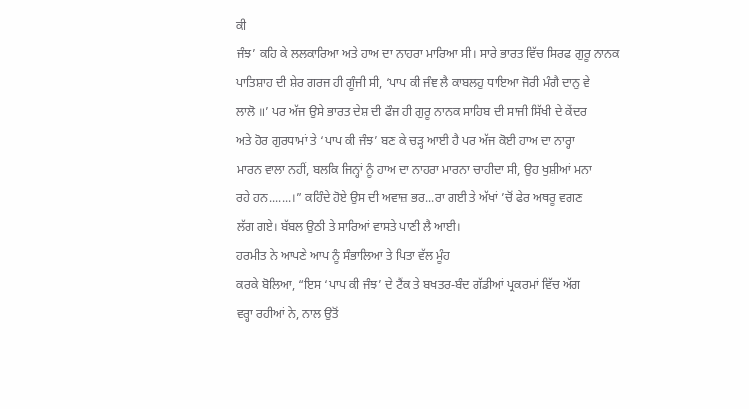ਕੀ
ਜੰਝ’ ਕਹਿ ਕੇ ਲਲਕਾਰਿਆ ਅਤੇ ਹਾਅ ਦਾ ਨਾਹਰਾ ਮਾਰਿਆ ਸੀ। ਸਾਰੇ ਭਾਰਤ ਵਿੱਚ ਸਿਰਫ ਗੁਰੂ ਨਾਨਕ
ਪਾਤਿਸ਼ਾਹ ਦੀ ਸ਼ੇਰ ਗਰਜ ਹੀ ਗੂੰਜੀ ਸੀ, ‘ਪਾਪ ਕੀ ਜੰਞ ਲੈ ਕਾਬਲਹੁ ਧਾਇਆ ਜੋਰੀ ਮੰਗੈ ਦਾਨੁ ਵੇ
ਲਾਲੋ ॥’ ਪਰ ਅੱਜ ਉਸੇ ਭਾਰਤ ਦੇਸ਼ ਦੀ ਫੌਜ ਹੀ ਗੁਰੂ ਨਾਨਕ ਸਾਹਿਬ ਦੀ ਸਾਜੀ ਸਿੱਖੀ ਦੇ ਕੇਂਦਰ
ਅਤੇ ਹੋਰ ਗੁਰਧਾਮਾਂ ਤੇ ‘ਪਾਪ ਕੀ ਜੰਝ’ ਬਣ ਕੇ ਚੜ੍ਹ ਆਈ ਹੈ ਪਰ ਅੱਜ ਕੋਈ ਹਾਅ ਦਾ ਨਾਰ੍ਹਾ
ਮਾਰਨ ਵਾਲਾ ਨਹੀਂ, ਬਲਕਿ ਜਿਨ੍ਹਾਂ ਨੂੰ ਹਾਅ ਦਾ ਨਾਹਰਾ ਮਾਰਨਾ ਚਾਹੀਦਾ ਸੀ, ਉਹ ਖੁਸ਼ੀਆਂ ਮਨਾ
ਰਹੇ ਹਨ.......।” ਕਹਿੰਦੇ ਹੋਏ ਉਸ ਦੀ ਅਵਾਜ਼ ਭਰ...ਰਾ ਗਈ ਤੇ ਅੱਖਾਂ ’ਚੋਂ ਫੇਰ ਅਥਰੂ ਵਗਣ
ਲੱਗ ਗਏ। ਬੱਬਲ ਉਠੀ ਤੇ ਸਾਰਿਆਂ ਵਾਸਤੇ ਪਾਣੀ ਲੈ ਆਈ।
ਹਰਮੀਤ ਨੇ ਆਪਣੇ ਆਪ ਨੂੰ ਸੰਭਾਲਿਆ ਤੇ ਪਿਤਾ ਵੱਲ ਮੂੰਹ
ਕਰਕੇ ਬੋਲਿਆ, “ਇਸ ‘ਪਾਪ ਕੀ ਜੰਝ’ ਦੇ ਟੈਂਕ ਤੇ ਬਖਤਰ-ਬੰਦ ਗੱਡੀਆਂ ਪ੍ਰਕਰਮਾਂ ਵਿੱਚ ਅੱਗ
ਵਰ੍ਹਾ ਰਹੀਆਂ ਨੇ, ਨਾਲ ਉਤੋਂ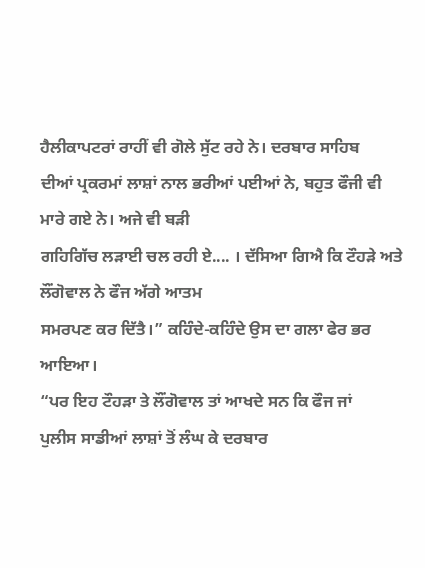ਹੈਲੀਕਾਪਟਰਾਂ ਰਾਹੀਂ ਵੀ ਗੋਲੇ ਸੁੱਟ ਰਹੇ ਨੇ। ਦਰਬਾਰ ਸਾਹਿਬ
ਦੀਆਂ ਪ੍ਰਕਰਮਾਂ ਲਾਸ਼ਾਂ ਨਾਲ ਭਰੀਆਂ ਪਈਆਂ ਨੇ, ਬਹੁਤ ਫੌਜੀ ਵੀ ਮਾਰੇ ਗਏ ਨੇ। ਅਜੇ ਵੀ ਬੜੀ
ਗਹਿਗਿੱਚ ਲੜਾਈ ਚਲ ਰਹੀ ਏ.... । ਦੱਸਿਆ ਗਿਐ ਕਿ ਟੌਹੜੇ ਅਤੇ ਲੌਂਗੋਵਾਲ ਨੇ ਫੌਜ ਅੱਗੇ ਆਤਮ
ਸਮਰਪਣ ਕਰ ਦਿੱਤੈ।” ਕਹਿੰਦੇ-ਕਹਿੰਦੇ ਉਸ ਦਾ ਗਲਾ ਫੇਰ ਭਰ ਆਇਆ।
“ਪਰ ਇਹ ਟੌਹੜਾ ਤੇ ਲੌਂਗੋਵਾਲ ਤਾਂ ਆਖਦੇ ਸਨ ਕਿ ਫੌਜ ਜਾਂ
ਪੁਲੀਸ ਸਾਡੀਆਂ ਲਾਸ਼ਾਂ ਤੋਂ ਲੰਘ ਕੇ ਦਰਬਾਰ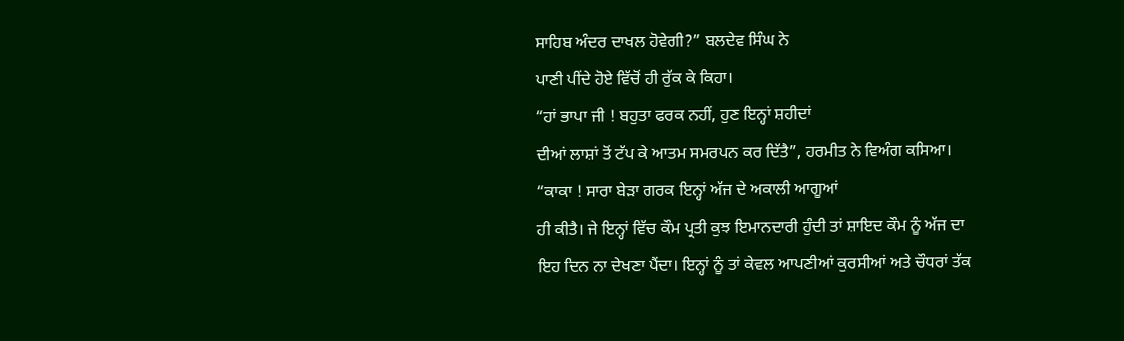ਸਾਹਿਬ ਅੰਦਰ ਦਾਖਲ ਹੋਵੇਗੀ?” ਬਲਦੇਵ ਸਿੰਘ ਨੇ
ਪਾਣੀ ਪੀਂਦੇ ਹੋਏ ਵਿੱਚੋਂ ਹੀ ਰੁੱਕ ਕੇ ਕਿਹਾ।
“ਹਾਂ ਭਾਪਾ ਜੀ ! ਬਹੁਤਾ ਫਰਕ ਨਹੀਂ, ਹੁਣ ਇਨ੍ਹਾਂ ਸ਼ਹੀਦਾਂ
ਦੀਆਂ ਲਾਸ਼ਾਂ ਤੋਂ ਟੱਪ ਕੇ ਆਤਮ ਸਮਰਪਨ ਕਰ ਦਿੱਤੈ”, ਹਰਮੀਤ ਨੇ ਵਿਅੰਗ ਕਸਿਆ।
“ਕਾਕਾ ! ਸਾਰਾ ਬੇੜਾ ਗਰਕ ਇਨ੍ਹਾਂ ਅੱਜ ਦੇ ਅਕਾਲੀ ਆਗੂਆਂ
ਹੀ ਕੀਤੈ। ਜੇ ਇਨ੍ਹਾਂ ਵਿੱਚ ਕੌਮ ਪ੍ਰਤੀ ਕੁਝ ਇਮਾਨਦਾਰੀ ਹੁੰਦੀ ਤਾਂ ਸ਼ਾਇਦ ਕੌਮ ਨੂੰ ਅੱਜ ਦਾ
ਇਹ ਦਿਨ ਨਾ ਦੇਖਣਾ ਪੈਂਦਾ। ਇਨ੍ਹਾਂ ਨੂੰ ਤਾਂ ਕੇਵਲ ਆਪਣੀਆਂ ਕੁਰਸੀਆਂ ਅਤੇ ਚੌਧਰਾਂ ਤੱਕ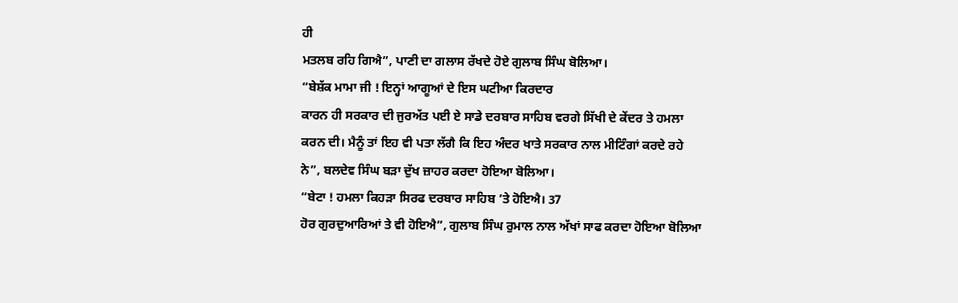ਹੀ
ਮਤਲਬ ਰਹਿ ਗਿਐ”, ਪਾਣੀ ਦਾ ਗਲਾਸ ਰੱਖਦੇ ਹੋਏ ਗੁਲਾਬ ਸਿੰਘ ਬੋਲਿਆ।
“ਬੇਸ਼ੱਕ ਮਾਮਾ ਜੀ ! ਇਨ੍ਹਾਂ ਆਗੂਆਂ ਦੇ ਇਸ ਘਟੀਆ ਕਿਰਦਾਰ
ਕਾਰਨ ਹੀ ਸਰਕਾਰ ਦੀ ਜੁਰਅੱਤ ਪਈ ਏ ਸਾਡੇ ਦਰਬਾਰ ਸਾਹਿਬ ਵਰਗੇ ਸਿੱਖੀ ਦੇ ਕੇਂਦਰ ਤੇ ਹਮਲਾ
ਕਰਨ ਦੀ। ਮੈਨੂੰ ਤਾਂ ਇਹ ਵੀ ਪਤਾ ਲੱਗੈ ਕਿ ਇਹ ਅੰਦਰ ਖਾਤੇ ਸਰਕਾਰ ਨਾਲ ਮੀਟਿੰਗਾਂ ਕਰਦੇ ਰਹੇ
ਨੇ”, ਬਲਦੇਵ ਸਿੰਘ ਬੜਾ ਦੁੱਖ ਜ਼ਾਹਰ ਕਰਦਾ ਹੋਇਆ ਬੋਲਿਆ।
“ਬੇਟਾ ! ਹਮਲਾ ਕਿਹੜਾ ਸਿਰਫ ਦਰਬਾਰ ਸਾਹਿਬ ’ਤੇ ਹੋਇਐ। 37
ਹੋਰ ਗੁਰਦੁਆਰਿਆਂ ਤੇ ਵੀ ਹੋਇਐ”, ਗੁਲਾਬ ਸਿੰਘ ਰੁਮਾਲ ਨਾਲ ਅੱਖਾਂ ਸਾਫ ਕਰਦਾ ਹੋਇਆ ਬੋਲਿਆ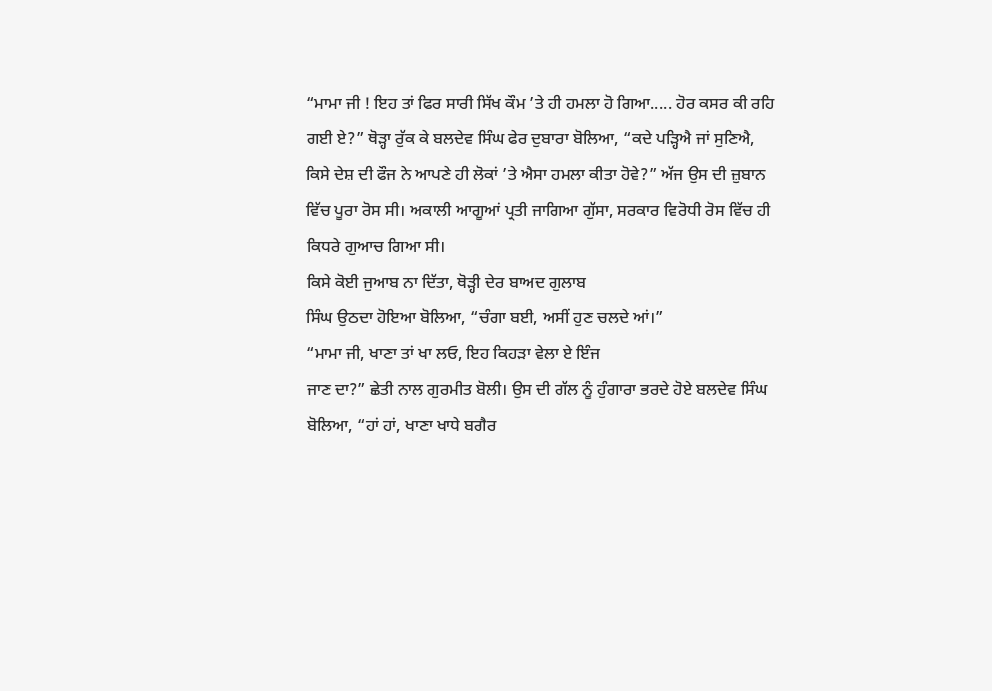“ਮਾਮਾ ਜੀ ! ਇਹ ਤਾਂ ਫਿਰ ਸਾਰੀ ਸਿੱਖ ਕੌਮ ’ਤੇ ਹੀ ਹਮਲਾ ਹੋ ਗਿਆ..... ਹੋਰ ਕਸਰ ਕੀ ਰਹਿ
ਗਈ ਏ?” ਥੋੜ੍ਹਾ ਰੁੱਕ ਕੇ ਬਲਦੇਵ ਸਿੰਘ ਫੇਰ ਦੁਬਾਰਾ ਬੋਲਿਆ, “ਕਦੇ ਪੜ੍ਹਿਐ ਜਾਂ ਸੁਣਿਐ,
ਕਿਸੇ ਦੇਸ਼ ਦੀ ਫੌਜ ਨੇ ਆਪਣੇ ਹੀ ਲੋਕਾਂ ’ਤੇ ਐਸਾ ਹਮਲਾ ਕੀਤਾ ਹੋਵੇ?” ਅੱਜ ਉਸ ਦੀ ਜ਼ੁਬਾਨ
ਵਿੱਚ ਪੂਰਾ ਰੋਸ ਸੀ। ਅਕਾਲੀ ਆਗੂਆਂ ਪ੍ਰਤੀ ਜਾਗਿਆ ਗੁੱਸਾ, ਸਰਕਾਰ ਵਿਰੋਧੀ ਰੋਸ ਵਿੱਚ ਹੀ
ਕਿਧਰੇ ਗੁਆਚ ਗਿਆ ਸੀ।
ਕਿਸੇ ਕੋਈ ਜੁਆਬ ਨਾ ਦਿੱਤਾ, ਥੋੜ੍ਹੀ ਦੇਰ ਬਾਅਦ ਗੁਲਾਬ
ਸਿੰਘ ਉਠਦਾ ਹੋਇਆ ਬੋਲਿਆ, “ਚੰਗਾ ਬਈ, ਅਸੀਂ ਹੁਣ ਚਲਦੇ ਆਂ।”
“ਮਾਮਾ ਜੀ, ਖਾਣਾ ਤਾਂ ਖਾ ਲਓ, ਇਹ ਕਿਹੜਾ ਵੇਲਾ ਏ ਇੰਜ
ਜਾਣ ਦਾ?” ਛੇਤੀ ਨਾਲ ਗੁਰਮੀਤ ਬੋਲੀ। ਉਸ ਦੀ ਗੱਲ ਨੂੰ ਹੁੰਗਾਰਾ ਭਰਦੇ ਹੋਏ ਬਲਦੇਵ ਸਿੰਘ
ਬੋਲਿਆ, “ਹਾਂ ਹਾਂ, ਖਾਣਾ ਖਾਧੇ ਬਗੈਰ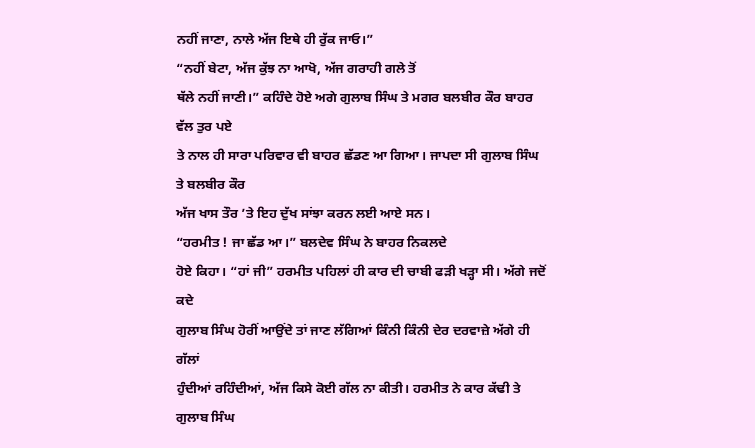ਨਹੀਂ ਜਾਣਾ, ਨਾਲੇ ਅੱਜ ਇਥੇ ਹੀ ਰੁੱਕ ਜਾਓ।”
“ਨਹੀਂ ਬੇਟਾ, ਅੱਜ ਕੁੱਝ ਨਾ ਆਖੋ, ਅੱਜ ਗਰਾਹੀ ਗਲੇ ਤੋਂ
ਥੱਲੇ ਨਹੀਂ ਜਾਣੀ।” ਕਹਿੰਦੇ ਹੋਏ ਅਗੇ ਗੁਲਾਬ ਸਿੰਘ ਤੇ ਮਗਰ ਬਲਬੀਰ ਕੌਰ ਬਾਹਰ ਵੱਲ ਤੁਰ ਪਏ
ਤੇ ਨਾਲ ਹੀ ਸਾਰਾ ਪਰਿਵਾਰ ਵੀ ਬਾਹਰ ਛੱਡਣ ਆ ਗਿਆ। ਜਾਪਦਾ ਸੀ ਗੁਲਾਬ ਸਿੰਘ ਤੇ ਬਲਬੀਰ ਕੌਰ
ਅੱਜ ਖਾਸ ਤੌਰ ’ਤੇ ਇਹ ਦੁੱਖ ਸਾਂਝਾ ਕਰਨ ਲਈ ਆਏ ਸਨ।
“ਹਰਮੀਤ ! ਜਾ ਛੱਡ ਆ।” ਬਲਦੇਵ ਸਿੰਘ ਨੇ ਬਾਹਰ ਨਿਕਲਦੇ
ਹੋਏ ਕਿਹਾ। “ਹਾਂ ਜੀ” ਹਰਮੀਤ ਪਹਿਲਾਂ ਹੀ ਕਾਰ ਦੀ ਚਾਬੀ ਫੜੀ ਖੜ੍ਹਾ ਸੀ। ਅੱਗੇ ਜਦੋਂ ਕਦੇ
ਗੁਲਾਬ ਸਿੰਘ ਹੋਰੀਂ ਆਉਂਦੇ ਤਾਂ ਜਾਣ ਲੱਗਿਆਂ ਕਿੰਨੀ ਕਿੰਨੀ ਦੇਰ ਦਰਵਾਜ਼ੇ ਅੱਗੇ ਹੀ ਗੱਲਾਂ
ਹੁੰਦੀਆਂ ਰਹਿੰਦੀਆਂ, ਅੱਜ ਕਿਸੇ ਕੋਈ ਗੱਲ ਨਾ ਕੀਤੀ। ਹਰਮੀਤ ਨੇ ਕਾਰ ਕੱਢੀ ਤੇ ਗੁਲਾਬ ਸਿੰਘ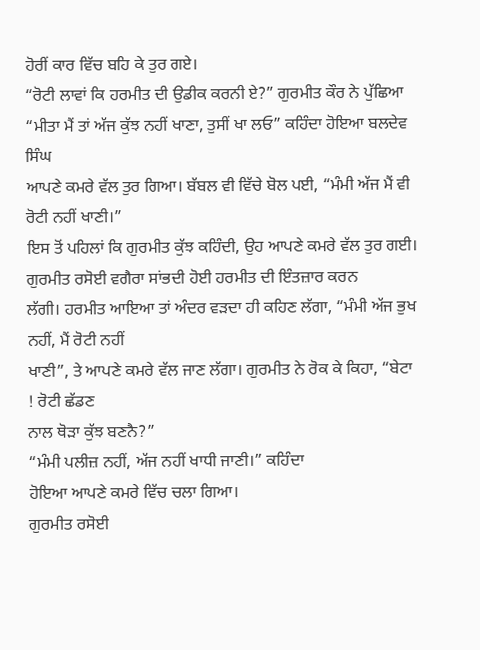ਹੋਰੀਂ ਕਾਰ ਵਿੱਚ ਬਹਿ ਕੇ ਤੁਰ ਗਏ।
“ਰੋਟੀ ਲਾਵਾਂ ਕਿ ਹਰਮੀਤ ਦੀ ਉਡੀਕ ਕਰਨੀ ਏ?” ਗੁਰਮੀਤ ਕੌਰ ਨੇ ਪੁੱਛਿਆ
“ਮੀਤਾ ਮੈਂ ਤਾਂ ਅੱਜ ਕੁੱਝ ਨਹੀਂ ਖਾਣਾ, ਤੁਸੀਂ ਖਾ ਲਓ” ਕਹਿੰਦਾ ਹੋਇਆ ਬਲਦੇਵ ਸਿੰਘ
ਆਪਣੇ ਕਮਰੇ ਵੱਲ ਤੁਰ ਗਿਆ। ਬੱਬਲ ਵੀ ਵਿੱਚੇ ਬੋਲ ਪਈ, “ਮੰਮੀ ਅੱਜ ਮੈਂ ਵੀ ਰੋਟੀ ਨਹੀਂ ਖਾਣੀ।”
ਇਸ ਤੋਂ ਪਹਿਲਾਂ ਕਿ ਗੁਰਮੀਤ ਕੁੱਝ ਕਹਿੰਦੀ, ਉਹ ਆਪਣੇ ਕਮਰੇ ਵੱਲ ਤੁਰ ਗਈ।
ਗੁਰਮੀਤ ਰਸੋਈ ਵਗੈਰਾ ਸਾਂਭਦੀ ਹੋਈ ਹਰਮੀਤ ਦੀ ਇੰਤਜ਼ਾਰ ਕਰਨ
ਲੱਗੀ। ਹਰਮੀਤ ਆਇਆ ਤਾਂ ਅੰਦਰ ਵੜਦਾ ਹੀ ਕਹਿਣ ਲੱਗਾ, “ਮੰਮੀ ਅੱਜ ਭੁਖ ਨਹੀਂ, ਮੈਂ ਰੋਟੀ ਨਹੀਂ
ਖਾਣੀ”, ਤੇ ਆਪਣੇ ਕਮਰੇ ਵੱਲ ਜਾਣ ਲੱਗਾ। ਗੁਰਮੀਤ ਨੇ ਰੋਕ ਕੇ ਕਿਹਾ, “ਬੇਟਾ ! ਰੋਟੀ ਛੱਡਣ
ਨਾਲ ਥੋੜਾ ਕੁੱਝ ਬਣਨੈ?”
“ਮੰਮੀ ਪਲੀਜ਼ ਨਹੀਂ, ਅੱਜ ਨਹੀਂ ਖਾਧੀ ਜਾਣੀ।” ਕਹਿੰਦਾ
ਹੋਇਆ ਆਪਣੇ ਕਮਰੇ ਵਿੱਚ ਚਲਾ ਗਿਆ।
ਗੁਰਮੀਤ ਰਸੋਈ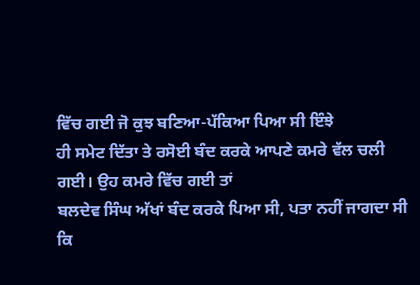ਵਿੱਚ ਗਈ ਜੋ ਕੁਝ ਬਣਿਆ-ਪੱਕਿਆ ਪਿਆ ਸੀ ਇੰਝੇ
ਹੀ ਸਮੇਟ ਦਿੱਤਾ ਤੇ ਰਸੋਈ ਬੰਦ ਕਰਕੇ ਆਪਣੇ ਕਮਰੇ ਵੱਲ ਚਲੀ ਗਈ। ਉਹ ਕਮਰੇ ਵਿੱਚ ਗਈ ਤਾਂ
ਬਲਦੇਵ ਸਿੰਘ ਅੱਖਾਂ ਬੰਦ ਕਰਕੇ ਪਿਆ ਸੀ, ਪਤਾ ਨਹੀਂ ਜਾਗਦਾ ਸੀ ਕਿ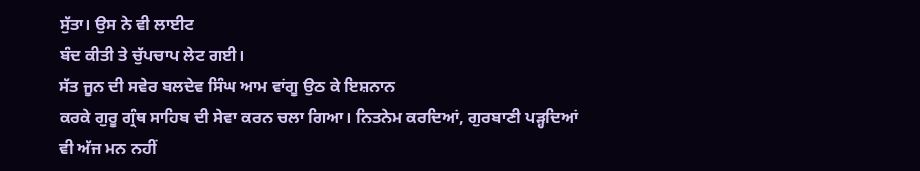ਸੁੱਤਾ। ਉਸ ਨੇ ਵੀ ਲਾਈਟ
ਬੰਦ ਕੀਤੀ ਤੇ ਚੁੱਪਚਾਪ ਲੇਟ ਗਈ।
ਸੱਤ ਜੂਨ ਦੀ ਸਵੇਰ ਬਲਦੇਵ ਸਿੰਘ ਆਮ ਵਾਂਗੂ ਉਠ ਕੇ ਇਸ਼ਨਾਨ
ਕਰਕੇ ਗੁਰੂ ਗ੍ਰੰਥ ਸਾਹਿਬ ਦੀ ਸੇਵਾ ਕਰਨ ਚਲਾ ਗਿਆ। ਨਿਤਨੇਮ ਕਰਦਿਆਂ, ਗੁਰਬਾਣੀ ਪੜ੍ਹਦਿਆਂ
ਵੀ ਅੱਜ ਮਨ ਨਹੀਂ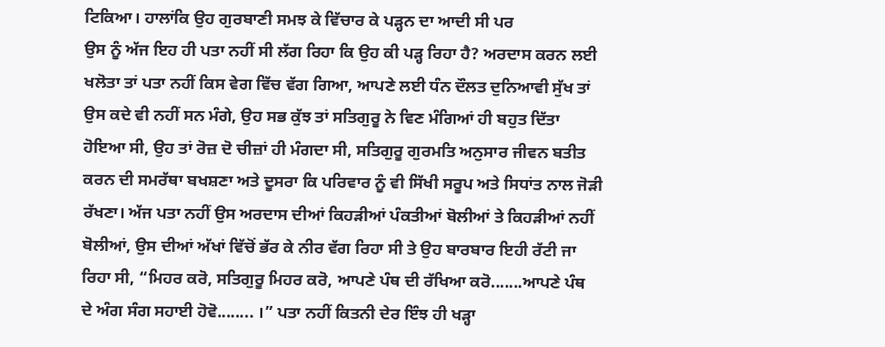ਟਿਕਿਆ। ਹਾਲਾਂਕਿ ਉਹ ਗੁਰਬਾਣੀ ਸਮਝ ਕੇ ਵਿੱਚਾਰ ਕੇ ਪੜ੍ਹਨ ਦਾ ਆਦੀ ਸੀ ਪਰ
ਉਸ ਨੂੰ ਅੱਜ ਇਹ ਹੀ ਪਤਾ ਨਹੀਂ ਸੀ ਲੱਗ ਰਿਹਾ ਕਿ ਉਹ ਕੀ ਪੜ੍ਹ ਰਿਹਾ ਹੈ? ਅਰਦਾਸ ਕਰਨ ਲਈ
ਖਲੋਤਾ ਤਾਂ ਪਤਾ ਨਹੀਂ ਕਿਸ ਵੇਗ ਵਿੱਚ ਵੱਗ ਗਿਆ, ਆਪਣੇ ਲਈ ਧੰਨ ਦੌਲਤ ਦੁਨਿਆਵੀ ਸੁੱਖ ਤਾਂ
ਉਸ ਕਦੇ ਵੀ ਨਹੀਂ ਸਨ ਮੰਗੇ, ਉਹ ਸਭ ਕੁੱਝ ਤਾਂ ਸਤਿਗੁਰੂ ਨੇ ਵਿਣ ਮੰਗਿਆਂ ਹੀ ਬਹੁਤ ਦਿੱਤਾ
ਹੋਇਆ ਸੀ, ਉਹ ਤਾਂ ਰੋਜ਼ ਦੋ ਚੀਜ਼ਾਂ ਹੀ ਮੰਗਦਾ ਸੀ, ਸਤਿਗੁਰੂ ਗੁਰਮਤਿ ਅਨੁਸਾਰ ਜੀਵਨ ਬਤੀਤ
ਕਰਨ ਦੀ ਸਮਰੱਥਾ ਬਖਸ਼ਣਾ ਅਤੇ ਦੂਸਰਾ ਕਿ ਪਰਿਵਾਰ ਨੂੰ ਵੀ ਸਿੱਖੀ ਸਰੂਪ ਅਤੇ ਸਿਧਾਂਤ ਨਾਲ ਜੋੜੀ
ਰੱਖਣਾ। ਅੱਜ ਪਤਾ ਨਹੀਂ ਉਸ ਅਰਦਾਸ ਦੀਆਂ ਕਿਹੜੀਆਂ ਪੰਕਤੀਆਂ ਬੋਲੀਆਂ ਤੇ ਕਿਹੜੀਆਂ ਨਹੀਂ
ਬੋਲੀਆਂ, ਉਸ ਦੀਆਂ ਅੱਖਾਂ ਵਿੱਚੋਂ ਭੱਰ ਕੇ ਨੀਰ ਵੱਗ ਰਿਹਾ ਸੀ ਤੇ ਉਹ ਬਾਰਬਾਰ ਇਹੀ ਰੱਟੀ ਜਾ
ਰਿਹਾ ਸੀ, “ਮਿਹਰ ਕਰੋ, ਸਤਿਗੁਰੂ ਮਿਹਰ ਕਰੋ, ਆਪਣੇ ਪੰਥ ਦੀ ਰੱਖਿਆ ਕਰੋ.......ਆਪਣੇ ਪੰਥ
ਦੇ ਅੰਗ ਸੰਗ ਸਹਾਈ ਹੋਵੋ........ ।” ਪਤਾ ਨਹੀਂ ਕਿਤਨੀ ਦੇਰ ਇੰਝ ਹੀ ਖੜ੍ਹਾ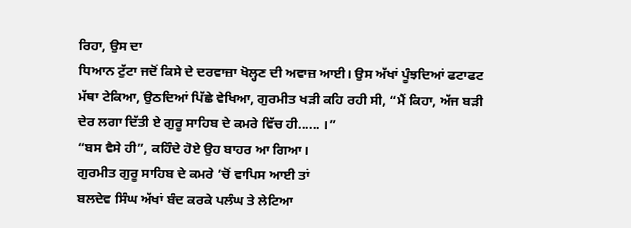ਰਿਹਾ, ਉਸ ਦਾ
ਧਿਆਨ ਟੁੱਟਾ ਜਦੋਂ ਕਿਸੇ ਦੇ ਦਰਵਾਜ਼ਾ ਖੋਲ੍ਹਣ ਦੀ ਅਵਾਜ਼ ਆਈ। ਉਸ ਅੱਖਾਂ ਪੂੰਝਦਿਆਂ ਫਟਾਫਟ
ਮੱਥਾ ਟੇਕਿਆ, ਉਠਦਿਆਂ ਪਿੱਛੇ ਵੇਖਿਆ, ਗੁਰਮੀਤ ਖੜੀ ਕਹਿ ਰਹੀ ਸੀ, “ਮੈਂ ਕਿਹਾ, ਅੱਜ ਬੜੀ
ਦੇਰ ਲਗਾ ਦਿੱਤੀ ਏ ਗੁਰੂ ਸਾਹਿਬ ਦੇ ਕਮਰੇ ਵਿੱਚ ਹੀ...... ।”
“ਬਸ ਵੈਸੇ ਹੀ”, ਕਹਿੰਦੇ ਹੋਏ ਉਹ ਬਾਹਰ ਆ ਗਿਆ।
ਗੁਰਮੀਤ ਗੁਰੂ ਸਾਹਿਬ ਦੇ ਕਮਰੇ ’ਚੋਂ ਵਾਪਿਸ ਆਈ ਤਾਂ
ਬਲਦੇਵ ਸਿੰਘ ਅੱਖਾਂ ਬੰਦ ਕਰਕੇ ਪਲੰਘ ਤੇ ਲੇਟਿਆ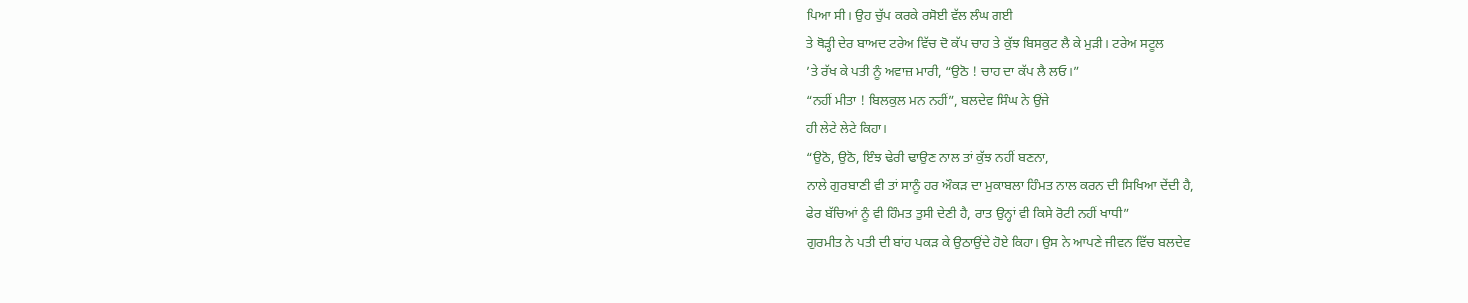ਪਿਆ ਸੀ। ਉਹ ਚੁੱਪ ਕਰਕੇ ਰਸੋਈ ਵੱਲ ਲੰਘ ਗਈ
ਤੇ ਥੋੜ੍ਹੀ ਦੇਰ ਬਾਅਦ ਟਰੇਅ ਵਿੱਚ ਦੋ ਕੱਪ ਚਾਹ ਤੇ ਕੁੱਝ ਬਿਸਕੁਟ ਲੈ ਕੇ ਮੁੜੀ। ਟਰੇਅ ਸਟੂਲ
’ਤੇ ਰੱਖ ਕੇ ਪਤੀ ਨੂੰ ਅਵਾਜ਼ ਮਾਰੀ, “ਉਠੋ ! ਚਾਹ ਦਾ ਕੱਪ ਲੈ ਲਓ।”
“ਨਹੀਂ ਮੀਤਾ ! ਬਿਲਕੁਲ ਮਨ ਨਹੀਂ”, ਬਲਦੇਵ ਸਿੰਘ ਨੇ ਉਂਜੇ
ਹੀ ਲੇਟੇ ਲੇਟੇ ਕਿਹਾ।
“ਉਠੋ, ਉਠੋ, ਇੰਝ ਢੇਰੀ ਢਾਉਣ ਨਾਲ ਤਾਂ ਕੁੱਝ ਨਹੀਂ ਬਣਨਾ,
ਨਾਲੇ ਗੁਰਬਾਣੀ ਵੀ ਤਾਂ ਸਾਨੂੰ ਹਰ ਔਕੜ ਦਾ ਮੁਕਾਬਲਾ ਹਿੰਮਤ ਨਾਲ ਕਰਨ ਦੀ ਸਿਖਿਆ ਦੇਂਦੀ ਹੈ,
ਫੇਰ ਬੱਚਿਆਂ ਨੂੰ ਵੀ ਹਿੰਮਤ ਤੁਸੀ ਦੇਣੀ ਹੈ, ਰਾਤ ਉਨ੍ਹਾਂ ਵੀ ਕਿਸੇ ਰੋਟੀ ਨਹੀਂ ਖਾਧੀ”
ਗੁਰਮੀਤ ਨੇ ਪਤੀ ਦੀ ਬਾਂਹ ਪਕੜ ਕੇ ਉਠਾਉਂਦੇ ਹੋਏ ਕਿਹਾ। ਉਸ ਨੇ ਆਪਣੇ ਜੀਵਨ ਵਿੱਚ ਬਲਦੇਵ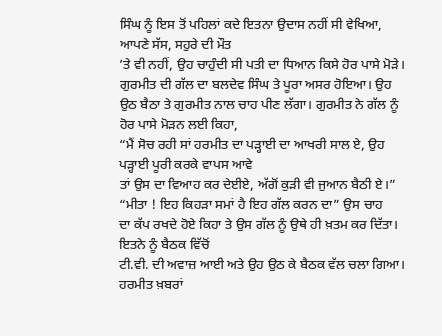ਸਿੰਘ ਨੂੰ ਇਸ ਤੋਂ ਪਹਿਲਾਂ ਕਦੇ ਇਤਨਾ ਉਦਾਸ ਨਹੀਂ ਸੀ ਵੇਖਿਆ, ਆਪਣੇ ਸੱਸ, ਸਹੁਰੇ ਦੀ ਮੌਤ
’ਤੇ ਵੀ ਨਹੀਂ, ਉਹ ਚਾਹੁੰਦੀ ਸੀ ਪਤੀ ਦਾ ਧਿਆਨ ਕਿਸੇ ਹੋਰ ਪਾਸੇ ਮੋੜੇ।
ਗੁਰਮੀਤ ਦੀ ਗੱਲ ਦਾ ਬਲਦੇਵ ਸਿੰਘ ਤੇ ਪੂਰਾ ਅਸਰ ਹੋਇਆ। ਉਹ
ਉਠ ਬੈਠਾ ਤੇ ਗੁਰਮੀਤ ਨਾਲ ਚਾਹ ਪੀਣ ਲੱਗਾ। ਗੁਰਮੀਤ ਨੇ ਗੱਲ ਨੂੰ ਹੋਰ ਪਾਸੇ ਮੋੜਨ ਲਈ ਕਿਹਾ,
“ਮੈਂ ਸੋਚ ਰਹੀ ਸਾਂ ਹਰਮੀਤ ਦਾ ਪੜ੍ਹਾਈ ਦਾ ਆਖਰੀ ਸਾਲ ਏ, ਉਹ ਪੜ੍ਹਾਈ ਪੂਰੀ ਕਰਕੇ ਵਾਪਸ ਆਵੇ
ਤਾਂ ਉਸ ਦਾ ਵਿਆਹ ਕਰ ਦੇਈਏ, ਅੱਗੋਂ ਕੁੜੀ ਵੀ ਜੁਆਨ ਬੈਠੀ ਏ।”
“ਮੀਤਾ ! ਇਹ ਕਿਹੜਾ ਸਮਾਂ ਹੈ ਇਹ ਗੱਲ ਕਰਨ ਦਾ” ਉਸ ਚਾਹ
ਦਾ ਕੱਪ ਰਖਦੇ ਹੋਏ ਕਿਹਾ ਤੇ ਉਸ ਗੱਲ ਨੂੰ ਉਥੇ ਹੀ ਖ਼ਤਮ ਕਰ ਦਿੱਤਾ। ਇਤਨੇ ਨੂੰ ਬੈਠਕ ਵਿੱਚੋਂ
ਟੀ.ਵੀ. ਦੀ ਅਵਾਜ਼ ਆਈ ਅਤੇ ਉਹ ਉਠ ਕੇ ਬੈਠਕ ਵੱਲ ਚਲਾ ਗਿਆ। ਹਰਮੀਤ ਖ਼ਬਰਾਂ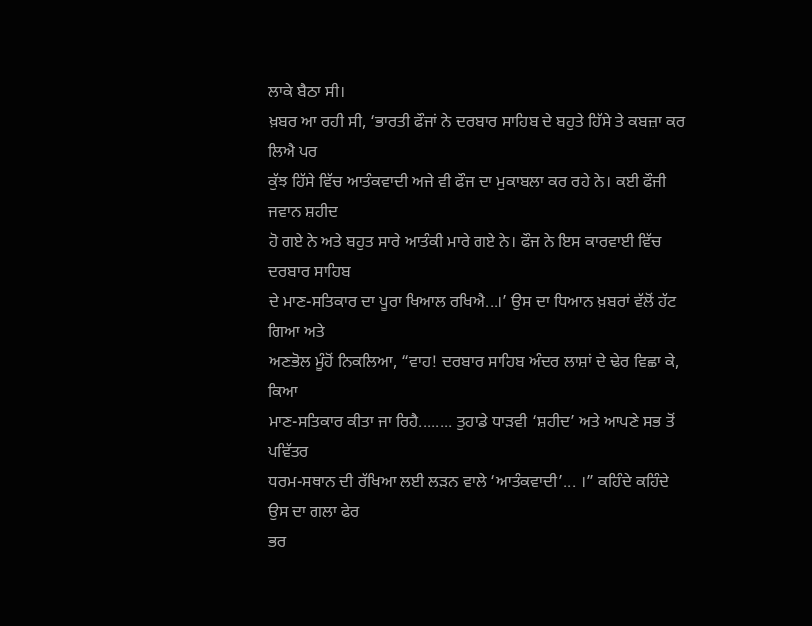ਲਾਕੇ ਬੈਠਾ ਸੀ।
ਖ਼ਬਰ ਆ ਰਹੀ ਸੀ, ‘ਭਾਰਤੀ ਫੌਜਾਂ ਨੇ ਦਰਬਾਰ ਸਾਹਿਬ ਦੇ ਬਹੁਤੇ ਹਿੱਸੇ ਤੇ ਕਬਜ਼ਾ ਕਰ ਲਿਐ ਪਰ
ਕੁੱਝ ਹਿੱਸੇ ਵਿੱਚ ਆਤੰਕਵਾਦੀ ਅਜੇ ਵੀ ਫੌਜ ਦਾ ਮੁਕਾਬਲਾ ਕਰ ਰਹੇ ਨੇ। ਕਈ ਫੌਜੀ ਜਵਾਨ ਸ਼ਹੀਦ
ਹੋ ਗਏ ਨੇ ਅਤੇ ਬਹੁਤ ਸਾਰੇ ਆਤੰਕੀ ਮਾਰੇ ਗਏ ਨੇ। ਫੌਜ ਨੇ ਇਸ ਕਾਰਵਾਈ ਵਿੱਚ ਦਰਬਾਰ ਸਾਹਿਬ
ਦੇ ਮਾਣ-ਸਤਿਕਾਰ ਦਾ ਪੂਰਾ ਖਿਆਲ ਰਖਿਐ...।’ ਉਸ ਦਾ ਧਿਆਨ ਖ਼ਬਰਾਂ ਵੱਲੋਂ ਹੱਟ ਗਿਆ ਅਤੇ
ਅਣਭੋਲ ਮੂੰਹੋਂ ਨਿਕਲਿਆ, “ਵਾਹ! ਦਰਬਾਰ ਸਾਹਿਬ ਅੰਦਰ ਲਾਸ਼ਾਂ ਦੇ ਢੇਰ ਵਿਛਾ ਕੇ, ਕਿਆ
ਮਾਣ-ਸਤਿਕਾਰ ਕੀਤਾ ਜਾ ਰਿਹੈ........ ਤੁਹਾਡੇ ਧਾੜਵੀ ‘ਸ਼ਹੀਦ’ ਅਤੇ ਆਪਣੇ ਸਭ ਤੋਂ ਪਵਿੱਤਰ
ਧਰਮ-ਸਥਾਨ ਦੀ ਰੱਖਿਆ ਲਈ ਲੜਨ ਵਾਲੇ ‘ਆਤੰਕਵਾਦੀ’... ।” ਕਹਿੰਦੇ ਕਹਿੰਦੇ ਉਸ ਦਾ ਗਲਾ ਫੇਰ
ਭਰ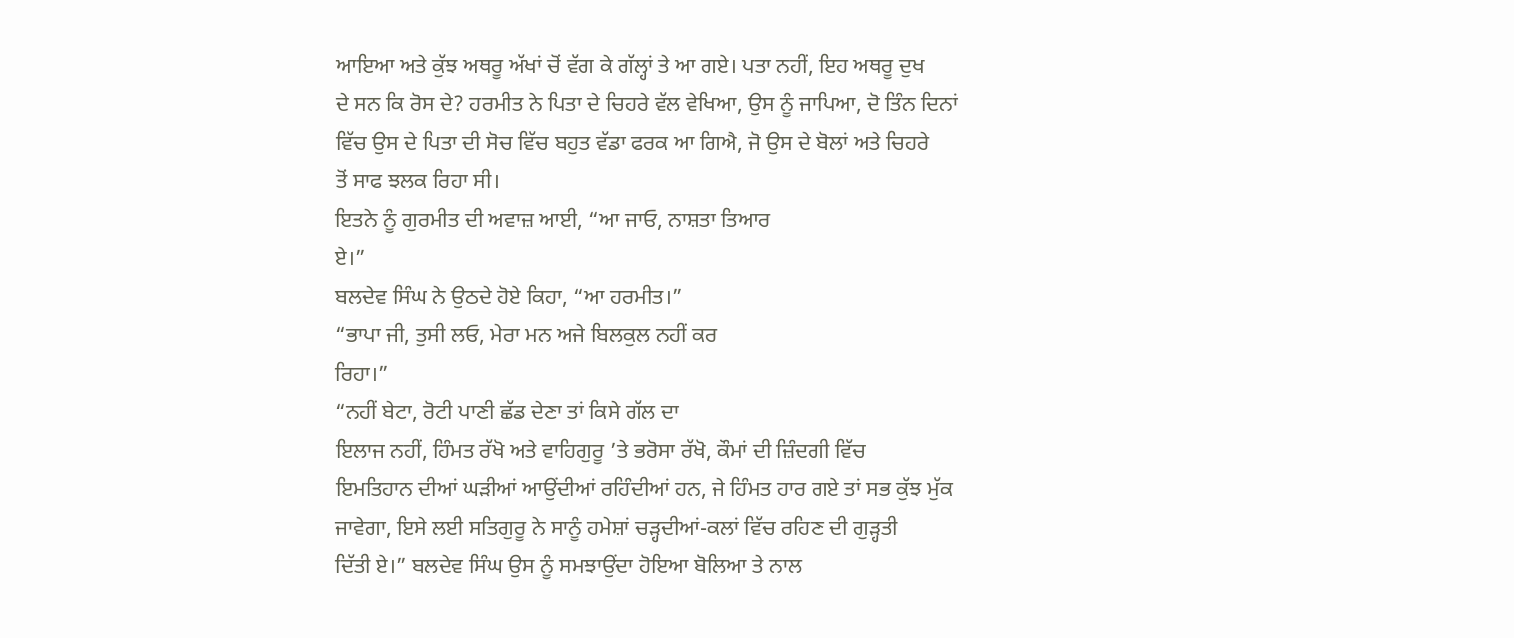ਆਇਆ ਅਤੇ ਕੁੱਝ ਅਥਰੂ ਅੱਖਾਂ ਚੋਂ ਵੱਗ ਕੇ ਗੱਲ੍ਹਾਂ ਤੇ ਆ ਗਏ। ਪਤਾ ਨਹੀਂ, ਇਹ ਅਥਰੂ ਦੁਖ
ਦੇ ਸਨ ਕਿ ਰੋਸ ਦੇ? ਹਰਮੀਤ ਨੇ ਪਿਤਾ ਦੇ ਚਿਹਰੇ ਵੱਲ ਵੇਖਿਆ, ਉਸ ਨੂੰ ਜਾਪਿਆ, ਦੋ ਤਿੰਨ ਦਿਨਾਂ
ਵਿੱਚ ਉਸ ਦੇ ਪਿਤਾ ਦੀ ਸੋਚ ਵਿੱਚ ਬਹੁਤ ਵੱਡਾ ਫਰਕ ਆ ਗਿਐ, ਜੋ ਉਸ ਦੇ ਬੋਲਾਂ ਅਤੇ ਚਿਹਰੇ
ਤੋਂ ਸਾਫ ਝਲਕ ਰਿਹਾ ਸੀ।
ਇਤਨੇ ਨੂੰ ਗੁਰਮੀਤ ਦੀ ਅਵਾਜ਼ ਆਈ, “ਆ ਜਾਓ, ਨਾਸ਼ਤਾ ਤਿਆਰ
ਏ।”
ਬਲਦੇਵ ਸਿੰਘ ਨੇ ਉਠਦੇ ਹੋਏ ਕਿਹਾ, “ਆ ਹਰਮੀਤ।”
“ਭਾਪਾ ਜੀ, ਤੁਸੀ ਲਓ, ਮੇਰਾ ਮਨ ਅਜੇ ਬਿਲਕੁਲ ਨਹੀਂ ਕਰ
ਰਿਹਾ।”
“ਨਹੀਂ ਬੇਟਾ, ਰੋਟੀ ਪਾਣੀ ਛੱਡ ਦੇਣਾ ਤਾਂ ਕਿਸੇ ਗੱਲ ਦਾ
ਇਲਾਜ ਨਹੀਂ, ਹਿੰਮਤ ਰੱਖੋ ਅਤੇ ਵਾਹਿਗੁਰੂ ’ਤੇ ਭਰੋਸਾ ਰੱਖੋ, ਕੌਮਾਂ ਦੀ ਜ਼ਿੰਦਗੀ ਵਿੱਚ
ਇਮਤਿਹਾਨ ਦੀਆਂ ਘੜੀਆਂ ਆਉਂਦੀਆਂ ਰਹਿੰਦੀਆਂ ਹਨ, ਜੇ ਹਿੰਮਤ ਹਾਰ ਗਏ ਤਾਂ ਸਭ ਕੁੱਝ ਮੁੱਕ
ਜਾਵੇਗਾ, ਇਸੇ ਲਈ ਸਤਿਗੁਰੂ ਨੇ ਸਾਨੂੰ ਹਮੇਸ਼ਾਂ ਚੜ੍ਹਦੀਆਂ-ਕਲਾਂ ਵਿੱਚ ਰਹਿਣ ਦੀ ਗੁੜ੍ਹਤੀ
ਦਿੱਤੀ ਏ।” ਬਲਦੇਵ ਸਿੰਘ ਉਸ ਨੂੰ ਸਮਝਾਉਂਦਾ ਹੋਇਆ ਬੋਲਿਆ ਤੇ ਨਾਲ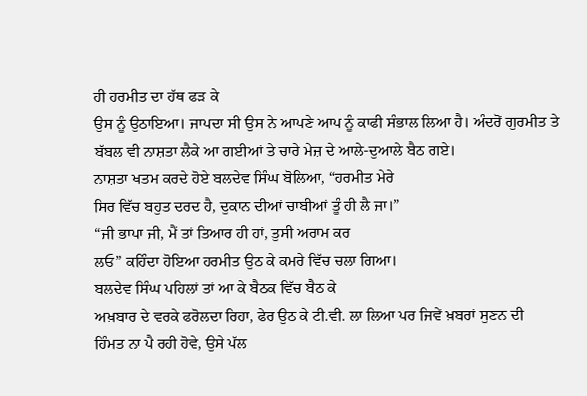ਹੀ ਹਰਮੀਤ ਦਾ ਹੱਥ ਫੜ ਕੇ
ਉਸ ਨੂੰ ਉਠਾਇਆ। ਜਾਪਦਾ ਸੀ ਉਸ ਨੇ ਆਪਣੇ ਆਪ ਨੂੰ ਕਾਫੀ ਸੰਭਾਲ ਲਿਆ ਹੈ। ਅੰਦਰੋਂ ਗੁਰਮੀਤ ਤੇ
ਬੱਬਲ ਵੀ ਨਾਸ਼ਤਾ ਲੈਕੇ ਆ ਗਈਆਂ ਤੇ ਚਾਰੇ ਮੇਜ਼ ਦੇ ਆਲੇ-ਦੁਆਲੇ ਬੈਠ ਗਏ।
ਨਾਸ਼ਤਾ ਖਤਮ ਕਰਦੇ ਹੋਏ ਬਲਦੇਵ ਸਿੰਘ ਬੋਲਿਆ, “ਹਰਮੀਤ ਮੇਰੇ
ਸਿਰ ਵਿੱਚ ਬਹੁਤ ਦਰਦ ਹੈ, ਦੁਕਾਨ ਦੀਆਂ ਚਾਬੀਆਂ ਤੂੰ ਹੀ ਲੈ ਜਾ।”
“ਜੀ ਭਾਪਾ ਜੀ, ਮੈਂ ਤਾਂ ਤਿਆਰ ਹੀ ਹਾਂ, ਤੁਸੀ ਅਰਾਮ ਕਰ
ਲਓ” ਕਹਿੰਦਾ ਹੋਇਆ ਹਰਮੀਤ ਉਠ ਕੇ ਕਮਰੇ ਵਿੱਚ ਚਲਾ ਗਿਆ।
ਬਲਦੇਵ ਸਿੰਘ ਪਹਿਲਾਂ ਤਾਂ ਆ ਕੇ ਬੈਠਕ ਵਿੱਚ ਬੈਠ ਕੇ
ਅਖ਼ਬਾਰ ਦੇ ਵਰਕੇ ਫਰੋਲਦਾ ਰਿਹਾ, ਫੇਰ ਉਠ ਕੇ ਟੀ.ਵੀ. ਲਾ ਲਿਆ ਪਰ ਜਿਵੇਂ ਖ਼ਬਰਾਂ ਸੁਣਨ ਦੀ
ਹਿੰਮਤ ਨਾ ਪੈ ਰਹੀ ਹੋਵੇ, ਉਸੇ ਪੱਲ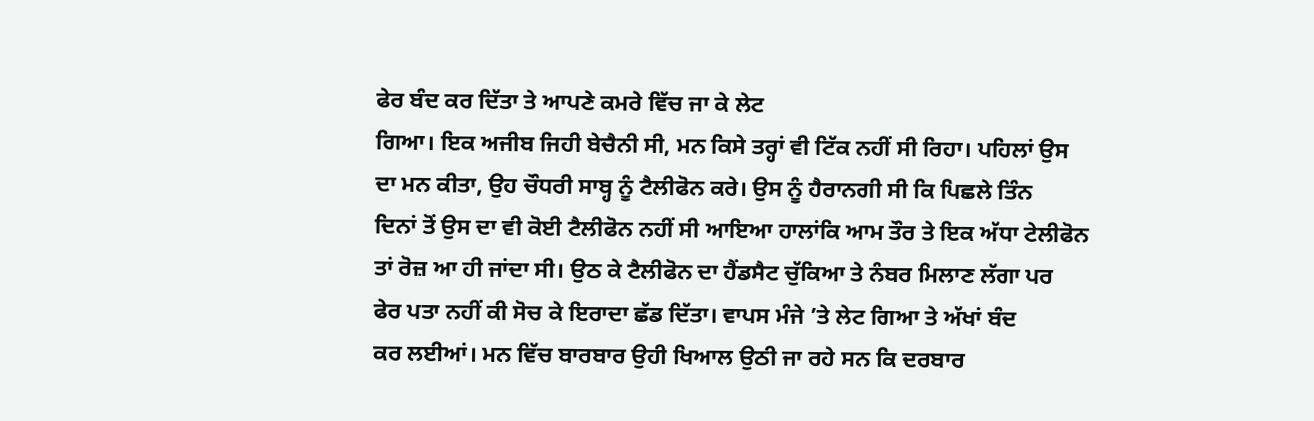ਫੇਰ ਬੰਦ ਕਰ ਦਿੱਤਾ ਤੇ ਆਪਣੇ ਕਮਰੇ ਵਿੱਚ ਜਾ ਕੇ ਲੇਟ
ਗਿਆ। ਇਕ ਅਜੀਬ ਜਿਹੀ ਬੇਚੈਨੀ ਸੀ, ਮਨ ਕਿਸੇ ਤਰ੍ਹਾਂ ਵੀ ਟਿੱਕ ਨਹੀਂ ਸੀ ਰਿਹਾ। ਪਹਿਲਾਂ ਉਸ
ਦਾ ਮਨ ਕੀਤਾ, ਉਹ ਚੌਧਰੀ ਸਾਬ੍ਹ ਨੂੰ ਟੈਲੀਫੋਨ ਕਰੇ। ਉਸ ਨੂੰ ਹੈਰਾਨਗੀ ਸੀ ਕਿ ਪਿਛਲੇ ਤਿੰਨ
ਦਿਨਾਂ ਤੋਂ ਉਸ ਦਾ ਵੀ ਕੋਈ ਟੈਲੀਫੋਨ ਨਹੀਂ ਸੀ ਆਇਆ ਹਾਲਾਂਕਿ ਆਮ ਤੌਰ ਤੇ ਇਕ ਅੱਧਾ ਟੇਲੀਫੋਨ
ਤਾਂ ਰੋਜ਼ ਆ ਹੀ ਜਾਂਦਾ ਸੀ। ਉਠ ਕੇ ਟੈਲੀਫੋਨ ਦਾ ਹੈਂਡਸੈਟ ਚੁੱਕਿਆ ਤੇ ਨੰਬਰ ਮਿਲਾਣ ਲੱਗਾ ਪਰ
ਫੇਰ ਪਤਾ ਨਹੀਂ ਕੀ ਸੋਚ ਕੇ ਇਰਾਦਾ ਛੱਡ ਦਿੱਤਾ। ਵਾਪਸ ਮੰਜੇ ’ਤੇ ਲੇਟ ਗਿਆ ਤੇ ਅੱਖਾਂ ਬੰਦ
ਕਰ ਲਈਆਂ। ਮਨ ਵਿੱਚ ਬਾਰਬਾਰ ਉਹੀ ਖਿਆਲ ਉਠੀ ਜਾ ਰਹੇ ਸਨ ਕਿ ਦਰਬਾਰ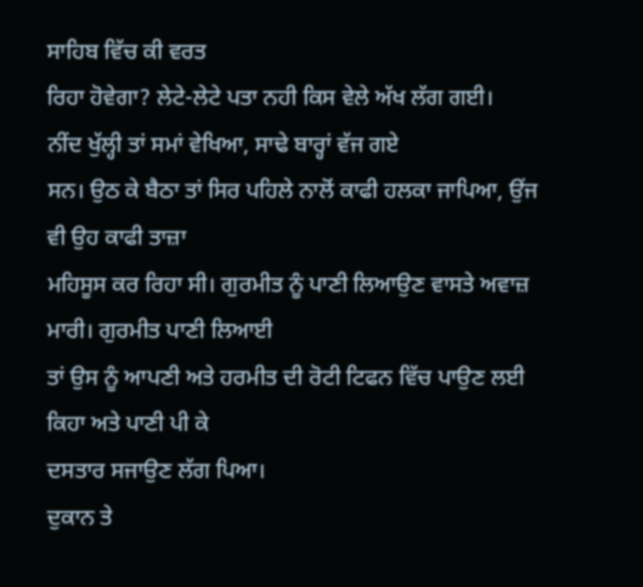ਸਾਹਿਬ ਵਿੱਚ ਕੀ ਵਰਤ
ਰਿਹਾ ਹੋਵੇਗਾ? ਲੇਟੇ-ਲੇਟੇ ਪਤਾ ਨਹੀ ਕਿਸ ਵੇਲੇ ਅੱਖ ਲੱਗ ਗਈ।
ਨੀਂਦ ਖੁੱਲ੍ਹੀ ਤਾਂ ਸਮਾਂ ਵੇਖਿਆ, ਸਾਢੇ ਬਾਰ੍ਹਾਂ ਵੱਜ ਗਏ
ਸਨ। ਉਠ ਕੇ ਬੈਠਾ ਤਾਂ ਸਿਰ ਪਹਿਲੇ ਨਾਲੋਂ ਕਾਫੀ ਹਲਕਾ ਜਾਪਿਆ, ਉਂਜ ਵੀ ਉਹ ਕਾਫੀ ਤਾਜ਼ਾ
ਮਹਿਸੂਸ ਕਰ ਰਿਹਾ ਸੀ। ਗੁਰਮੀਤ ਨੂੰ ਪਾਣੀ ਲਿਆਉਣ ਵਾਸਤੇ ਅਵਾਜ਼ ਮਾਰੀ। ਗੁਰਮੀਤ ਪਾਣੀ ਲਿਆਈ
ਤਾਂ ਉਸ ਨੂੰ ਆਪਣੀ ਅਤੇ ਹਰਮੀਤ ਦੀ ਰੋਟੀ ਟਿਫਨ ਵਿੱਚ ਪਾਉਣ ਲਈ ਕਿਹਾ ਅਤੇ ਪਾਣੀ ਪੀ ਕੇ
ਦਸਤਾਰ ਸਜਾਉਣ ਲੱਗ ਪਿਆ।
ਦੁਕਾਨ ਤੇ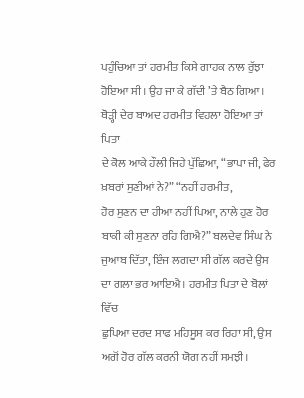ਪਹੁੰਚਿਆ ਤਾਂ ਹਰਮੀਤ ਕਿਸੇ ਗਾਹਕ ਨਾਲ ਰੁੱਝਾ
ਹੋਇਆ ਸੀ। ਉਹ ਜਾ ਕੇ ਗੱਦੀ ’ਤੇ ਬੈਠ ਗਿਆ। ਥੋੜ੍ਹੀ ਦੇਰ ਬਾਅਦ ਹਰਮੀਤ ਵਿਹਲਾ ਹੋਇਆ ਤਾਂ ਪਿਤਾ
ਦੇ ਕੋਲ ਆਕੇ ਹੌਲੀ ਜਿਹੇ ਪੁੱਛਿਆ, “ਭਾਪਾ ਜੀ, ਫੇਰ ਖ਼ਬਰਾਂ ਸੁਣੀਆਂ ਨੇ?” “ਨਹੀਂ ਹਰਮੀਤ,
ਹੋਰ ਸੁਣਨ ਦਾ ਹੀਆ ਨਹੀਂ ਪਿਆ, ਨਾਲੇ ਹੁਣ ਹੋਰ ਬਾਕੀ ਕੀ ਸੁਣਨਾ ਰਹਿ ਗਿਐ?” ਬਲਦੇਵ ਸਿੰਘ ਨੇ
ਜੁਆਬ ਦਿੱਤਾ, ਇੰਜ ਲਗਦਾ ਸੀ ਗੱਲ ਕਰਦੇ ਉਸ ਦਾ ਗਲਾ ਭਰ ਆਇਐ। ਹਰਮੀਤ ਪਿਤਾ ਦੇ ਬੋਲਾਂ ਵਿੱਚ
ਛੁਪਿਆ ਦਰਦ ਸਾਫ ਮਹਿਸੂਸ ਕਰ ਰਿਹਾ ਸੀ, ਉਸ ਅਗੋਂ ਹੋਰ ਗੱਲ ਕਰਨੀ ਯੋਗ ਨਹੀਂ ਸਮਝੀ।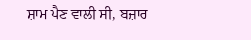ਸ਼ਾਮ ਪੈਣ ਵਾਲੀ ਸੀ, ਬਜ਼ਾਰ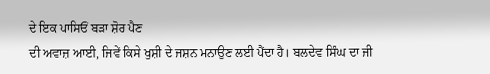ਦੇ ਇਕ ਪਾਸਿਓਂ ਬੜਾ ਸ਼ੋਰ ਪੈਣ
ਦੀ ਅਵਾਜ਼ ਆਈ, ਜਿਵੇਂ ਕਿਸੇ ਖੁਸ਼ੀ ਦੇ ਜਸ਼ਨ ਮਨਾਉਣ ਲਈ ਪੈਂਦਾ ਹੈ। ਬਲਦੇਵ ਸਿੰਘ ਦਾ ਜੀ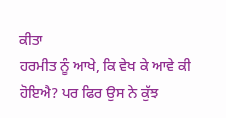ਕੀਤਾ
ਹਰਮੀਤ ਨੂੰ ਆਖੇ, ਕਿ ਵੇਖ ਕੇ ਆਵੇ ਕੀ ਹੋਇਐ? ਪਰ ਫਿਰ ਉਸ ਨੇ ਕੁੱਝ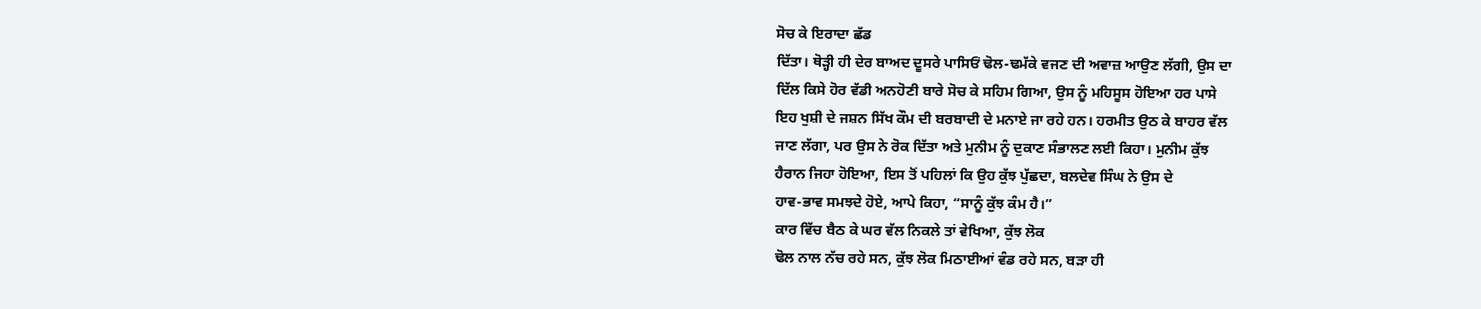ਸੋਚ ਕੇ ਇਰਾਦਾ ਛੱਡ
ਦਿੱਤਾ। ਥੋੜ੍ਹੀ ਹੀ ਦੇਰ ਬਾਅਦ ਦੂਸਰੇ ਪਾਸਿਓਂ ਢੋਲ-ਢਮੱਕੇ ਵਜਣ ਦੀ ਅਵਾਜ਼ ਆਉਣ ਲੱਗੀ, ਉਸ ਦਾ
ਦਿੱਲ ਕਿਸੇ ਹੋਰ ਵੱਡੀ ਅਨਹੋਣੀ ਬਾਰੇ ਸੋਚ ਕੇ ਸਹਿਮ ਗਿਆ, ਉਸ ਨੂੰ ਮਹਿਸੂਸ ਹੋਇਆ ਹਰ ਪਾਸੇ
ਇਹ ਖੁਸ਼ੀ ਦੇ ਜਸ਼ਨ ਸਿੱਖ ਕੌਮ ਦੀ ਬਰਬਾਦੀ ਦੇ ਮਨਾਏ ਜਾ ਰਹੇ ਹਨ। ਹਰਮੀਤ ਉਠ ਕੇ ਬਾਹਰ ਵੱਲ
ਜਾਣ ਲੱਗਾ, ਪਰ ਉਸ ਨੇ ਰੋਕ ਦਿੱਤਾ ਅਤੇ ਮੁਨੀਮ ਨੂੰ ਦੁਕਾਣ ਸੰਭਾਲਣ ਲਈ ਕਿਹਾ। ਮੁਨੀਮ ਕੁੱਝ
ਹੈਰਾਨ ਜਿਹਾ ਹੋਇਆ, ਇਸ ਤੋਂ ਪਹਿਲਾਂ ਕਿ ਉਹ ਕੁੱਝ ਪੁੱਛਦਾ, ਬਲਦੇਵ ਸਿੰਘ ਨੇ ਉਸ ਦੇ
ਹਾਵ-ਭਾਵ ਸਮਝਦੇ ਹੋਏ, ਆਪੇ ਕਿਹਾ, “ਸਾਨੂੰ ਕੁੱਝ ਕੰਮ ਹੈ।”
ਕਾਰ ਵਿੱਚ ਬੈਠ ਕੇ ਘਰ ਵੱਲ ਨਿਕਲੇ ਤਾਂ ਵੇਖਿਆ, ਕੁੱਝ ਲੋਕ
ਢੋਲ ਨਾਲ ਨੱਚ ਰਹੇ ਸਨ, ਕੁੱਝ ਲੋਕ ਮਿਠਾਈਆਂ ਵੰਡ ਰਹੇ ਸਨ, ਬੜਾ ਹੀ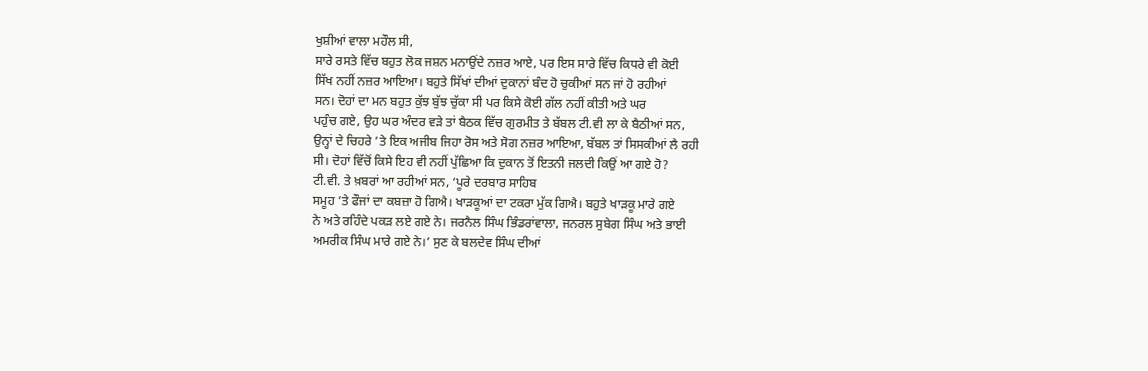ਖੁਸ਼ੀਆਂ ਵਾਲਾ ਮਹੌਲ ਸੀ,
ਸਾਰੇ ਰਸਤੇ ਵਿੱਚ ਬਹੁਤ ਲੋਕ ਜਸ਼ਨ ਮਨਾਉਂਦੇ ਨਜ਼ਰ ਆਏ, ਪਰ ਇਸ ਸਾਰੇ ਵਿੱਚ ਕਿਧਰੇ ਵੀ ਕੋਈ
ਸਿੱਖ ਨਹੀਂ ਨਜ਼ਰ ਆਇਆ। ਬਹੁਤੇ ਸਿੱਖਾਂ ਦੀਆਂ ਦੁਕਾਨਾਂ ਬੰਦ ਹੋ ਚੁਕੀਆਂ ਸਨ ਜਾਂ ਹੋ ਰਹੀਆਂ
ਸਨ। ਦੋਹਾਂ ਦਾ ਮਨ ਬਹੁਤ ਕੁੱਝ ਬੁੱਝ ਚੁੱਕਾ ਸੀ ਪਰ ਕਿਸੇ ਕੋਈ ਗੱਲ ਨਹੀਂ ਕੀਤੀ ਅਤੇ ਘਰ
ਪਹੁੰਚ ਗਏ, ਉਹ ਘਰ ਅੰਦਰ ਵੜੇ ਤਾਂ ਬੈਠਕ ਵਿੱਚ ਗੁਰਮੀਤ ਤੇ ਬੱਬਲ ਟੀ.ਵੀ ਲਾ ਕੇ ਬੈਠੀਆਂ ਸਨ,
ਉਨ੍ਹਾਂ ਦੇ ਚਿਹਰੇ ’ਤੇ ਇਕ ਅਜੀਬ ਜਿਹਾ ਰੋਸ ਅਤੇ ਸੋਗ ਨਜ਼ਰ ਆਇਆ, ਬੱਬਲ ਤਾਂ ਸਿਸਕੀਆਂ ਲੈ ਰਹੀ
ਸੀ। ਦੋਹਾਂ ਵਿੱਚੋਂ ਕਿਸੇ ਇਹ ਵੀ ਨਹੀਂ ਪੁੱਛਿਆ ਕਿ ਦੁਕਾਨ ਤੋਂ ਇਤਨੀ ਜਲਦੀ ਕਿਉਂ ਆ ਗਏ ਹੋ?
ਟੀ.ਵੀ. ਤੇ ਖ਼ਬਰਾਂ ਆ ਰਹੀਆਂ ਸਨ, ‘ਪੂਰੇ ਦਰਬਾਰ ਸਾਹਿਬ
ਸਮੂਹ ’ਤੇ ਫੌਜਾਂ ਦਾ ਕਬਜ਼ਾ ਹੋ ਗਿਐ। ਖਾੜਕੂਆਂ ਦਾ ਟਕਰਾ ਮੁੱਕ ਗਿਐ। ਬਹੁਤੇ ਖਾੜਕੂ ਮਾਰੇ ਗਏ
ਨੇ ਅਤੇ ਰਹਿੰਦੇ ਪਕੜ ਲਏ ਗਏ ਨੇ। ਜਰਨੈਲ ਸਿੰਘ ਭਿੰਡਰਾਂਵਾਲਾ, ਜਨਰਲ ਸੁਬੇਗ ਸਿੰਘ ਅਤੇ ਭਾਈ
ਅਮਰੀਕ ਸਿੰਘ ਮਾਰੇ ਗਏ ਨੇ।’ ਸੁਣ ਕੇ ਬਲਦੇਵ ਸਿੰਘ ਦੀਆਂ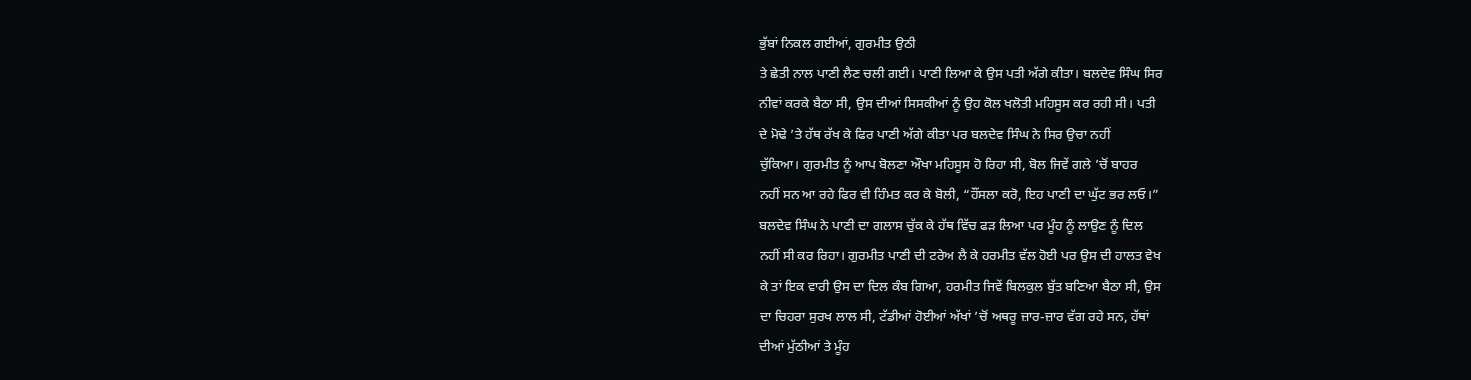ਭੁੱਬਾਂ ਨਿਕਲ ਗਈਆਂ, ਗੁਰਮੀਤ ਉਠੀ
ਤੇ ਛੇਤੀ ਨਾਲ ਪਾਣੀ ਲੈਣ ਚਲੀ ਗਈ। ਪਾਣੀ ਲਿਆ ਕੇ ਉਸ ਪਤੀ ਅੱਗੇ ਕੀਤਾ। ਬਲਦੇਵ ਸਿੰਘ ਸਿਰ
ਨੀਵਾਂ ਕਰਕੇ ਬੈਠਾ ਸੀ, ਉਸ ਦੀਆਂ ਸਿਸਕੀਆਂ ਨੂੰ ਉਹ ਕੋਲ ਖਲੋਤੀ ਮਹਿਸੂਸ ਕਰ ਰਹੀ ਸੀ। ਪਤੀ
ਦੇ ਮੋਢੇ ’ਤੇ ਹੱਥ ਰੱਖ ਕੇ ਫਿਰ ਪਾਣੀ ਅੱਗੇ ਕੀਤਾ ਪਰ ਬਲਦੇਵ ਸਿੰਘ ਨੇ ਸਿਰ ਉਚਾ ਨਹੀਂ
ਚੁੱਕਿਆ। ਗੁਰਮੀਤ ਨੂੰ ਆਪ ਬੋਲਣਾ ਔਖਾ ਮਹਿਸੂਸ ਹੋ ਰਿਹਾ ਸੀ, ਬੋਲ ਜਿਵੇਂ ਗਲੇ ’ਚੋਂ ਬਾਹਰ
ਨਹੀਂ ਸਨ ਆ ਰਹੇ ਫਿਰ ਵੀ ਹਿੰਮਤ ਕਰ ਕੇ ਬੋਲੀ, “ਹੌਂਸਲਾ ਕਰੋ, ਇਹ ਪਾਣੀ ਦਾ ਘੁੱਟ ਭਰ ਲਓ।”
ਬਲਦੇਵ ਸਿੰਘ ਨੇ ਪਾਣੀ ਦਾ ਗਲਾਸ ਚੁੱਕ ਕੇ ਹੱਥ ਵਿੱਚ ਫੜ ਲਿਆ ਪਰ ਮੂੰਹ ਨੂੰ ਲਾਉਣ ਨੂੰ ਦਿਲ
ਨਹੀਂ ਸੀ ਕਰ ਰਿਹਾ। ਗੁਰਮੀਤ ਪਾਣੀ ਦੀ ਟਰੇਅ ਲੈ ਕੇ ਹਰਮੀਤ ਵੱਲ ਹੋਈ ਪਰ ਉਸ ਦੀ ਹਾਲਤ ਵੇਖ
ਕੇ ਤਾਂ ਇਕ ਵਾਰੀ ਉਸ ਦਾ ਦਿਲ ਕੰਬ ਗਿਆ, ਹਰਮੀਤ ਜਿਵੇਂ ਬਿਲਕੁਲ ਬੁੱਤ ਬਣਿਆ ਬੈਠਾ ਸੀ, ਉਸ
ਦਾ ਚਿਹਰਾ ਸੁਰਖ ਲਾਲ ਸੀ, ਟੱਡੀਆਂ ਹੋਈਆਂ ਅੱਖਾਂ ’ਚੋਂ ਅਥਰੂ ਜ਼ਾਰ-ਜ਼ਾਰ ਵੱਗ ਰਹੇ ਸਨ, ਹੱਥਾਂ
ਦੀਆਂ ਮੁੱਠੀਆਂ ਤੇ ਮੂੰਹ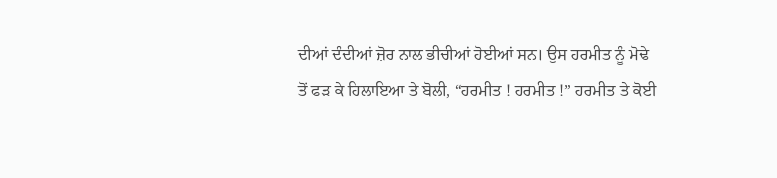ਦੀਆਂ ਦੰਦੀਆਂ ਜ਼ੋਰ ਨਾਲ ਭੀਚੀਆਂ ਹੋਈਆਂ ਸਨ। ਉਸ ਹਰਮੀਤ ਨੂੰ ਮੋਢੇ
ਤੋਂ ਫੜ ਕੇ ਹਿਲਾਇਆ ਤੇ ਬੋਲੀ, “ਹਰਮੀਤ ! ਹਰਮੀਤ !” ਹਰਮੀਤ ਤੇ ਕੋਈ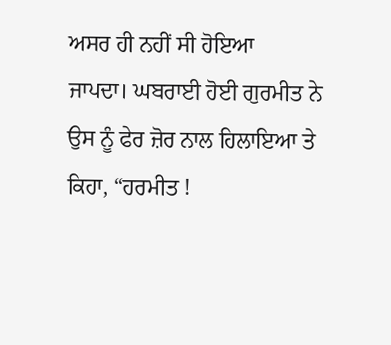ਅਸਰ ਹੀ ਨਹੀਂ ਸੀ ਹੋਇਆ
ਜਾਪਦਾ। ਘਬਰਾਈ ਹੋਈ ਗੁਰਮੀਤ ਨੇ ਉਸ ਨੂੰ ਫੇਰ ਜ਼ੋਰ ਨਾਲ ਹਿਲਾਇਆ ਤੇ ਕਿਹਾ, “ਹਰਮੀਤ !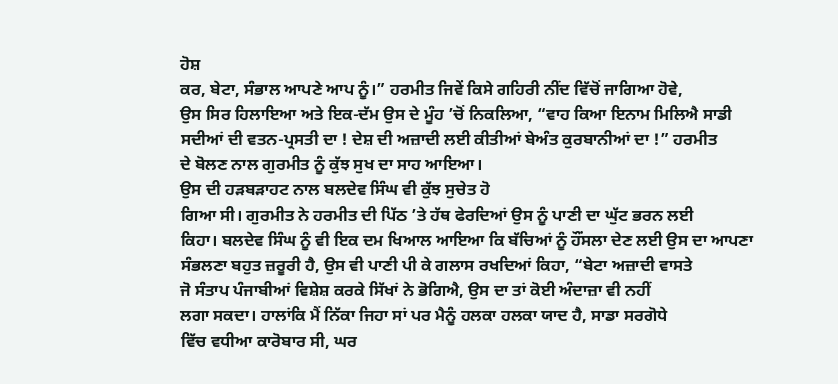ਹੋਸ਼
ਕਰ, ਬੇਟਾ, ਸੰਭਾਲ ਆਪਣੇ ਆਪ ਨੂੰ।” ਹਰਮੀਤ ਜਿਵੇਂ ਕਿਸੇ ਗਹਿਰੀ ਨੀਂਦ ਵਿੱਚੋਂ ਜਾਗਿਆ ਹੋਵੇ,
ਉਸ ਸਿਰ ਹਿਲਾਇਆ ਅਤੇ ਇਕ-ਦੱਮ ਉਸ ਦੇ ਮੂੰਹ ’ਚੋਂ ਨਿਕਲਿਆ, “ਵਾਹ ਕਿਆ ਇਨਾਮ ਮਿਲਿਐ ਸਾਡੀ
ਸਦੀਆਂ ਦੀ ਵਤਨ-ਪ੍ਰਸਤੀ ਦਾ ! ਦੇਸ਼ ਦੀ ਅਜ਼ਾਦੀ ਲਈ ਕੀਤੀਆਂ ਬੇਅੰਤ ਕੁਰਬਾਨੀਆਂ ਦਾ !” ਹਰਮੀਤ
ਦੇ ਬੋਲਣ ਨਾਲ ਗੁਰਮੀਤ ਨੂੰ ਕੁੱਝ ਸੁਖ ਦਾ ਸਾਹ ਆਇਆ।
ਉਸ ਦੀ ਹੜਬੜਾਹਟ ਨਾਲ ਬਲਦੇਵ ਸਿੰਘ ਵੀ ਕੁੱਝ ਸੁਚੇਤ ਹੋ
ਗਿਆ ਸੀ। ਗੁਰਮੀਤ ਨੇ ਹਰਮੀਤ ਦੀ ਪਿੱਠ ’ਤੇ ਹੱਥ ਫੇਰਦਿਆਂ ਉਸ ਨੂੰ ਪਾਣੀ ਦਾ ਘੁੱਟ ਭਰਨ ਲਈ
ਕਿਹਾ। ਬਲਦੇਵ ਸਿੰਘ ਨੂੰ ਵੀ ਇਕ ਦਮ ਖਿਆਲ ਆਇਆ ਕਿ ਬੱਚਿਆਂ ਨੂੰ ਹੌਂਸਲਾ ਦੇਣ ਲਈ ਉਸ ਦਾ ਆਪਣਾ
ਸੰਭਲਣਾ ਬਹੁਤ ਜ਼ਰੂਰੀ ਹੈ, ਉਸ ਵੀ ਪਾਣੀ ਪੀ ਕੇ ਗਲਾਸ ਰਖਦਿਆਂ ਕਿਹਾ, “ਬੇਟਾ ਅਜ਼ਾਦੀ ਵਾਸਤੇ
ਜੋ ਸੰਤਾਪ ਪੰਜਾਬੀਆਂ ਵਿਸ਼ੇਸ਼ ਕਰਕੇ ਸਿੱਖਾਂ ਨੇ ਭੋਗਿਐ, ਉਸ ਦਾ ਤਾਂ ਕੋਈ ਅੰਦਾਜ਼ਾ ਵੀ ਨਹੀਂ
ਲਗਾ ਸਕਦਾ। ਹਾਲਾਂਕਿ ਮੈਂ ਨਿੱਕਾ ਜਿਹਾ ਸਾਂ ਪਰ ਮੈਨੂੰ ਹਲਕਾ ਹਲਕਾ ਯਾਦ ਹੈ, ਸਾਡਾ ਸਰਗੋਧੇ
ਵਿੱਚ ਵਧੀਆ ਕਾਰੋਬਾਰ ਸੀ, ਘਰ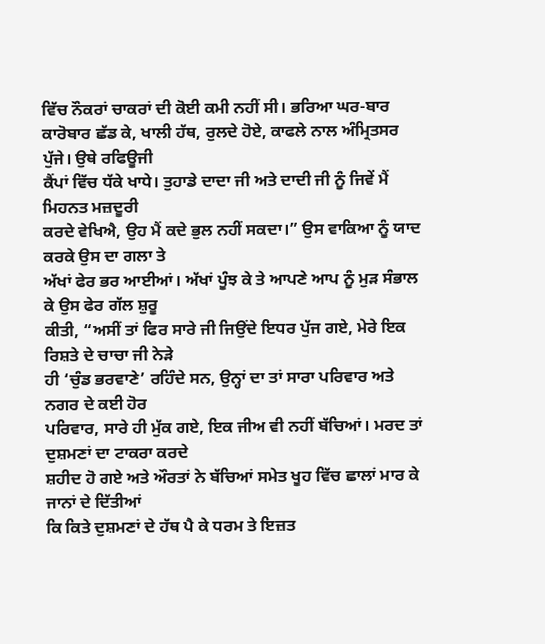ਵਿੱਚ ਨੌਕਰਾਂ ਚਾਕਰਾਂ ਦੀ ਕੋਈ ਕਮੀ ਨਹੀਂ ਸੀ। ਭਰਿਆ ਘਰ-ਬਾਰ
ਕਾਰੋਬਾਰ ਛੱਡ ਕੇ, ਖਾਲੀ ਹੱਥ, ਰੁਲਦੇ ਹੋਏ, ਕਾਫਲੇ ਨਾਲ ਅੰਮ੍ਰਿਤਸਰ ਪੁੱਜੇ। ਉਥੇ ਰਫਿਊਜੀ
ਕੈਂਪਾਂ ਵਿੱਚ ਧੱਕੇ ਖਾਧੇ। ਤੁਹਾਡੇ ਦਾਦਾ ਜੀ ਅਤੇ ਦਾਦੀ ਜੀ ਨੂੰ ਜਿਵੇਂ ਮੈਂ ਮਿਹਨਤ ਮਜ਼ਦੂਰੀ
ਕਰਦੇ ਵੇਖਿਐ, ਉਹ ਮੈਂ ਕਦੇ ਭੁਲ ਨਹੀਂ ਸਕਦਾ।” ਉਸ ਵਾਕਿਆ ਨੂੰ ਯਾਦ ਕਰਕੇ ਉਸ ਦਾ ਗਲਾ ਤੇ
ਅੱਖਾਂ ਫੇਰ ਭਰ ਆਈਆਂ। ਅੱਖਾਂ ਪੂੰਝ ਕੇ ਤੇ ਆਪਣੇ ਆਪ ਨੂੰ ਮੁੜ ਸੰਭਾਲ ਕੇ ਉਸ ਫੇਰ ਗੱਲ ਸ਼ੁਰੂ
ਕੀਤੀ, “ਅਸੀਂ ਤਾਂ ਫਿਰ ਸਾਰੇ ਜੀ ਜਿਉਂਦੇ ਇਧਰ ਪੁੱਜ ਗਏ, ਮੇਰੇ ਇਕ ਰਿਸ਼ਤੇ ਦੇ ਚਾਚਾ ਜੀ ਨੇੜੇ
ਹੀ ‘ਚੁੰਡ ਭਰਵਾਣੇ’ ਰਹਿੰਦੇ ਸਨ, ਉਨ੍ਹਾਂ ਦਾ ਤਾਂ ਸਾਰਾ ਪਰਿਵਾਰ ਅਤੇ ਨਗਰ ਦੇ ਕਈ ਹੋਰ
ਪਰਿਵਾਰ, ਸਾਰੇ ਹੀ ਮੁੱਕ ਗਏ, ਇਕ ਜੀਅ ਵੀ ਨਹੀਂ ਬੱਚਿਆਂ। ਮਰਦ ਤਾਂ ਦੁਸ਼ਮਣਾਂ ਦਾ ਟਾਕਰਾ ਕਰਦੇ
ਸ਼ਹੀਦ ਹੋ ਗਏ ਅਤੇ ਔਰਤਾਂ ਨੇ ਬੱਚਿਆਂ ਸਮੇਤ ਖੂਹ ਵਿੱਚ ਛਾਲਾਂ ਮਾਰ ਕੇ ਜਾਨਾਂ ਦੇ ਦਿੱਤੀਆਂ
ਕਿ ਕਿਤੇ ਦੁਸ਼ਮਣਾਂ ਦੇ ਹੱਥ ਪੈ ਕੇ ਧਰਮ ਤੇ ਇਜ਼ਤ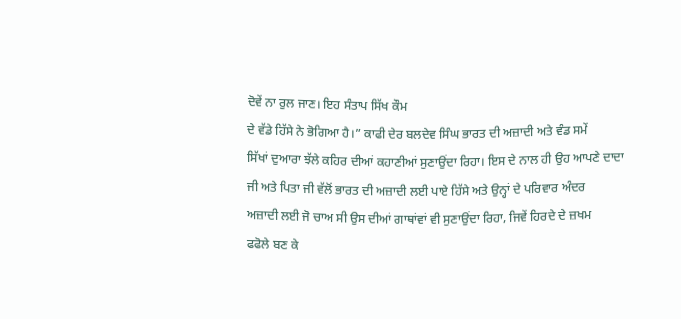ਦੋਵੇਂ ਨਾ ਰੁਲ ਜਾਣ। ਇਹ ਸੰਤਾਪ ਸਿੱਖ ਕੌਮ
ਦੇ ਵੱਡੇ ਹਿੱਸੇ ਨੇ ਭੋਗਿਆ ਹੈ।” ਕਾਫੀ ਦੇਰ ਬਲਦੇਵ ਸਿੰਘ ਭਾਰਤ ਦੀ ਅਜ਼ਾਦੀ ਅਤੇ ਵੰਡ ਸਮੇਂ
ਸਿੱਖਾਂ ਦੁਆਰਾ ਝੱਲੇ ਕਹਿਰ ਦੀਆਂ ਕਹਾਣੀਆਂ ਸੁਣਾਉਂਦਾ ਰਿਹਾ। ਇਸ ਦੇ ਨਾਲ ਹੀ ਉਹ ਆਪਣੇ ਦਾਦਾ
ਜੀ ਅਤੇ ਪਿਤਾ ਜੀ ਵੱਲੋਂ ਭਾਰਤ ਦੀ ਅਜ਼ਾਦੀ ਲਈ ਪਾਏ ਹਿੱਸੇ ਅਤੇ ਉਨ੍ਹਾਂ ਦੇ ਪਰਿਵਾਰ ਅੰਦਰ
ਅਜ਼ਾਦੀ ਲਈ ਜੋ ਚਾਅ ਸੀ ਉਸ ਦੀਆਂ ਗਾਥਾਂਵਾਂ ਵੀ ਸੁਣਾਉਂਦਾ ਰਿਹਾ, ਜਿਵੇਂ ਹਿਰਦੇ ਦੇ ਜ਼ਖਮ
ਫਫੋਲੇ ਬਣ ਕੇ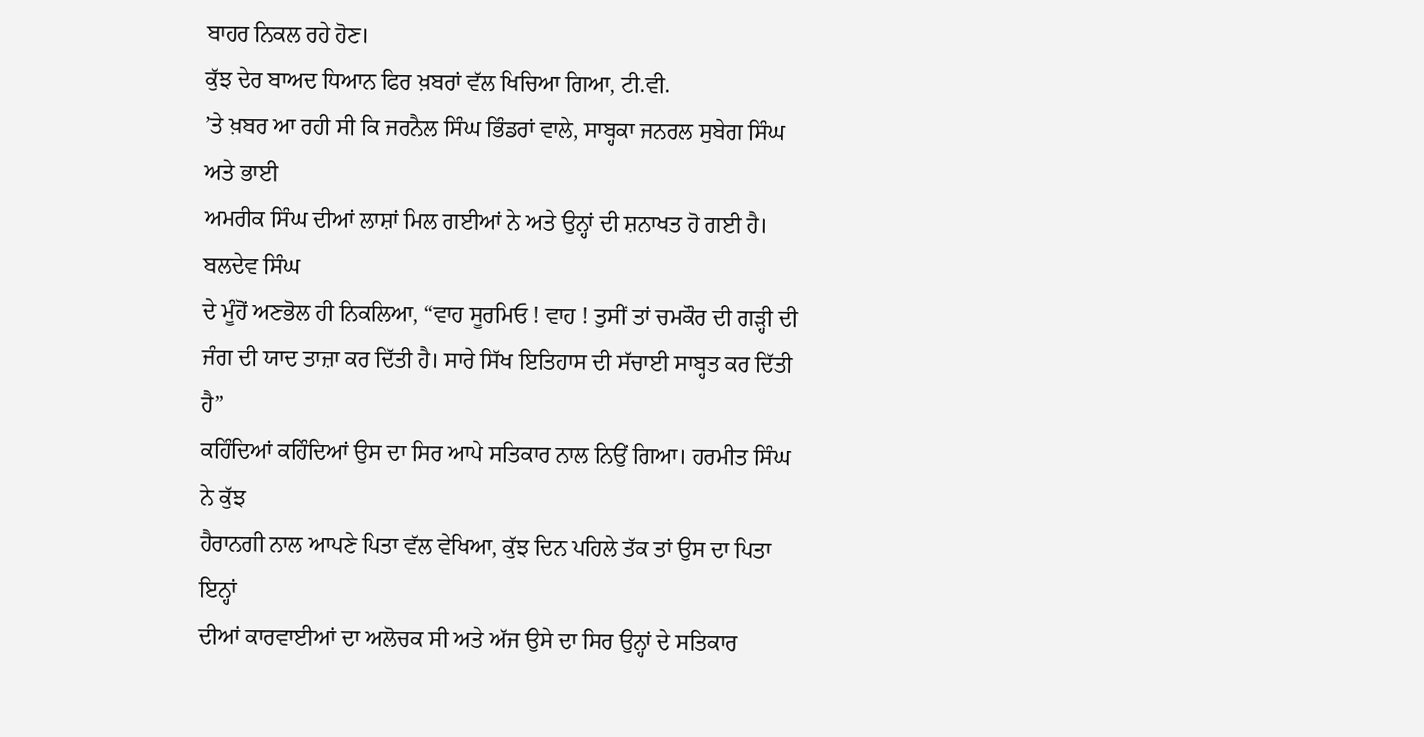ਬਾਹਰ ਨਿਕਲ ਰਹੇ ਹੋਣ।
ਕੁੱਝ ਦੇਰ ਬਾਅਦ ਧਿਆਨ ਫਿਰ ਖ਼ਬਰਾਂ ਵੱਲ ਖਿਚਿਆ ਗਿਆ, ਟੀ.ਵੀ.
’ਤੇ ਖ਼ਬਰ ਆ ਰਹੀ ਸੀ ਕਿ ਜਰਨੈਲ ਸਿੰਘ ਭਿੰਡਰਾਂ ਵਾਲੇ, ਸਾਬ੍ਹਕਾ ਜਨਰਲ ਸੁਬੇਗ ਸਿੰਘ ਅਤੇ ਭਾਈ
ਅਮਰੀਕ ਸਿੰਘ ਦੀਆਂ ਲਾਸ਼ਾਂ ਮਿਲ ਗਈਆਂ ਨੇ ਅਤੇ ਉਨ੍ਹਾਂ ਦੀ ਸ਼ਨਾਖਤ ਹੋ ਗਈ ਹੈ। ਬਲਦੇਵ ਸਿੰਘ
ਦੇ ਮੂੰਹੋਂ ਅਣਭੋਲ ਹੀ ਨਿਕਲਿਆ, “ਵਾਹ ਸੂਰਮਿਓ ! ਵਾਹ ! ਤੁਸੀਂ ਤਾਂ ਚਮਕੌਰ ਦੀ ਗੜ੍ਹੀ ਦੀ
ਜੰਗ ਦੀ ਯਾਦ ਤਾਜ਼ਾ ਕਰ ਦਿੱਤੀ ਹੈ। ਸਾਰੇ ਸਿੱਖ ਇਤਿਹਾਸ ਦੀ ਸੱਚਾਈ ਸਾਬ੍ਹਤ ਕਰ ਦਿੱਤੀ ਹੈ”
ਕਹਿੰਦਿਆਂ ਕਹਿੰਦਿਆਂ ਉਸ ਦਾ ਸਿਰ ਆਪੇ ਸਤਿਕਾਰ ਨਾਲ ਨਿਉਂ ਗਿਆ। ਹਰਮੀਤ ਸਿੰਘ ਨੇ ਕੁੱਝ
ਹੈਰਾਨਗੀ ਨਾਲ ਆਪਣੇ ਪਿਤਾ ਵੱਲ ਵੇਖਿਆ, ਕੁੱਝ ਦਿਨ ਪਹਿਲੇ ਤੱਕ ਤਾਂ ਉਸ ਦਾ ਪਿਤਾ ਇਨ੍ਹਾਂ
ਦੀਆਂ ਕਾਰਵਾਈਆਂ ਦਾ ਅਲੋਚਕ ਸੀ ਅਤੇ ਅੱਜ ਉਸੇ ਦਾ ਸਿਰ ਉਨ੍ਹਾਂ ਦੇ ਸਤਿਕਾਰ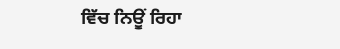ਵਿੱਚ ਨਿਊਂ ਰਿਹਾ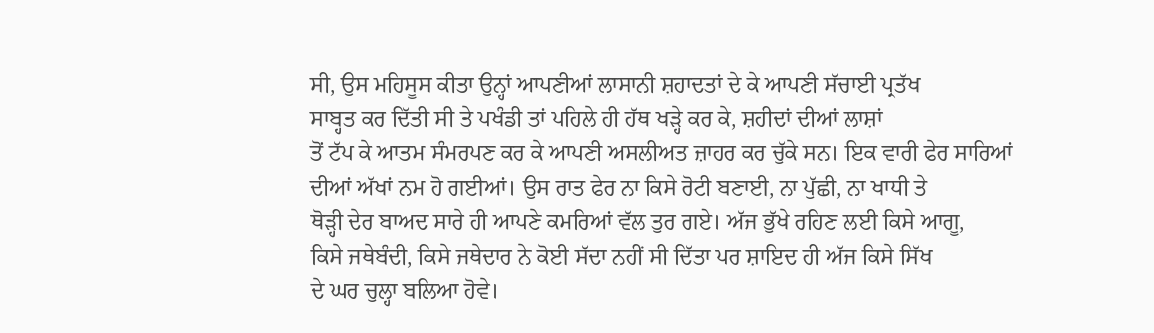ਸੀ, ਉਸ ਮਹਿਸੂਸ ਕੀਤਾ ਉਨ੍ਹਾਂ ਆਪਣੀਆਂ ਲਾਸਾਨੀ ਸ਼ਹਾਦਤਾਂ ਦੇ ਕੇ ਆਪਣੀ ਸੱਚਾਈ ਪ੍ਰਤੱਖ
ਸਾਬ੍ਹਤ ਕਰ ਦਿੱਤੀ ਸੀ ਤੇ ਪਖੰਡੀ ਤਾਂ ਪਹਿਲੇ ਹੀ ਹੱਥ ਖੜ੍ਹੇ ਕਰ ਕੇ, ਸ਼ਹੀਦਾਂ ਦੀਆਂ ਲਾਸ਼ਾਂ
ਤੋਂ ਟੱਪ ਕੇ ਆਤਮ ਸੰਮਰਪਣ ਕਰ ਕੇ ਆਪਣੀ ਅਸਲੀਅਤ ਜ਼ਾਹਰ ਕਰ ਚੁੱਕੇ ਸਨ। ਇਕ ਵਾਰੀ ਫੇਰ ਸਾਰਿਆਂ
ਦੀਆਂ ਅੱਖਾਂ ਨਮ ਹੋ ਗਈਆਂ। ਉਸ ਰਾਤ ਫੇਰ ਨਾ ਕਿਸੇ ਰੋਟੀ ਬਣਾਈ, ਨਾ ਪੁੱਛੀ, ਨਾ ਖਾਧੀ ਤੇ
ਥੋੜ੍ਹੀ ਦੇਰ ਬਾਅਦ ਸਾਰੇ ਹੀ ਆਪਣੇ ਕਮਰਿਆਂ ਵੱਲ ਤੁਰ ਗਏ। ਅੱਜ ਭੁੱਖੇ ਰਹਿਣ ਲਈ ਕਿਸੇ ਆਗੂ,
ਕਿਸੇ ਜਥੇਬੰਦੀ, ਕਿਸੇ ਜਥੇਦਾਰ ਨੇ ਕੋਈ ਸੱਦਾ ਨਹੀਂ ਸੀ ਦਿੱਤਾ ਪਰ ਸ਼ਾਇਦ ਹੀ ਅੱਜ ਕਿਸੇ ਸਿੱਖ
ਦੇ ਘਰ ਚੁਲ੍ਹਾ ਬਲਿਆ ਹੋਵੇ।